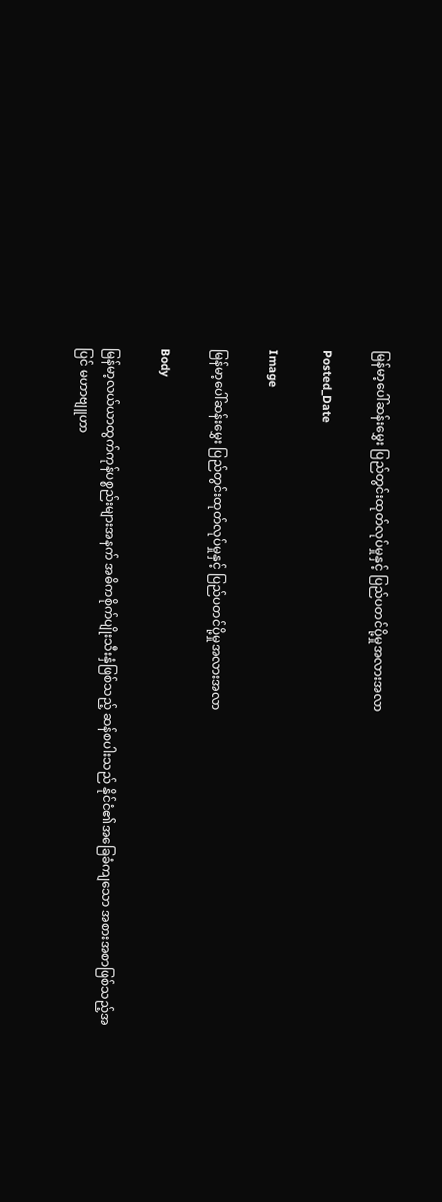မြန်မာ့ပေါ်ဆန်းမွှေး ပြည်တွင်းထုတ်လုပ်မှုနှင့် ပြည်ပတင်ပို့မှုအလားအလာ

Posted_Date

Image

မြန်မာ့ပေါ်ဆန်းမွှေး ပြည်တွင်းထုတ်လုပ်မှုနှင့် ပြည်ပတင်ပို့မှုအလားအလာ

Body

မြန်မာ့လယ်ယာထွက်ကုန်ပစ္စည်းများအနက် အဓိကစိုက်ပျိုးသီးနှံဖြစ်သည့် ဆန်စပါးသည် နိုင်ငံ၏အခြေခံကျသော အစားအစာဖြစ်သည့်အပြင် မဟာဗျူဟာ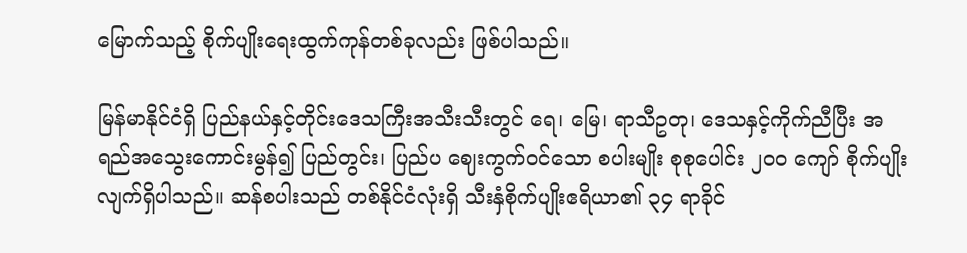မြောက်သည့် စိုက်ပျိုးရေးထွက်ကုန်တစ်ခုလည်း ဖြစ်ပါသည်။

မြန်မာနိုင်ငံရှိ ပြည်နယ်နှင့်တိုင်းဒေသကြီးအသီးသီးတွင် ရေ၊ မြေ၊ ရာသီဥတု၊ ဒေသနှင့်ကိုက်ညီပြီး အရည်အသွေးကောင်းမွန်၍ ပြည်တွင်း၊ ပြည်ပ ဈေးကွက်ဝင်သော စပါးမျိုး စုစုပေါင်း ၂၀၀ ကျော် စိုက်ပျိုးလျက်ရှိပါသည်။ ဆန်စပါးသည် တစ်နိုင်ငံလုံးရှိ သီးနှံစိုက်ပျိုးဧရိယာ၏ ၃၄ ရာခိုင်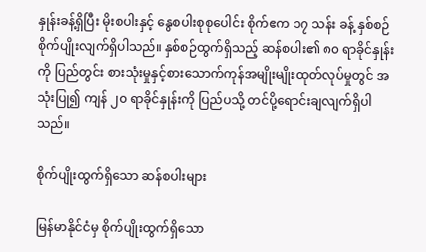နှုန်းခန့်ရှိပြီး မိုးစပါးနှင့် နွေစပါးစုစုပေါင်း စိုက်ဧက ၁၇ သန်း ခန့် နှစ်စဉ်စိုက်ပျိုးလျက်ရှိပါသည်။ နှစ်စဉ်ထွက်ရှိသည့် ဆန်စပါး၏ ၈၀ ရာခိုင်နှုန်းကို ပြည်တွင်း စားသုံးမှုနှင့်စားသောက်ကုန်အမျိုးမျိုးထုတ်လုပ်မှုတွင် အသုံးပြု၍ ကျန် ၂၀ ရာခိုင်နှုန်းကို ပြည်ပသို့ တင်ပို့ရောင်းချလျက်ရှိပါသည်။

စိုက်ပျိုးထွက်ရှိသော ဆန်စပါးများ

မြန်မာနိုင်ငံမှ စိုက်ပျိုးထွက်ရှိသော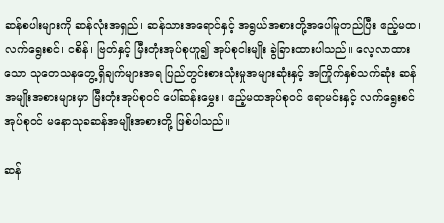ဆန်စပါးများကို ဆန်လုံးအရှည်၊ ဆန်သားအရောင်နှင့် အရွယ်အစားတို့အပေါ်မူတည်ပြီး ဧည့်မထ၊ လက်ရွေးစင်၊ ငစိန်၊ ဗြတ်နှင့် မြီးတုံးအုပ်စုဟူ၍ အုပ်စုငါးမျိုး ခွဲခြားထားပါသည်။ လေ့လာထားသော သုတေသနတွေ့ရှိချက်များအရ ပြည်တွင်းစားသုံးမှုအများဆုံးနှင့် အကြိုက်နှစ်သက်ဆုံး ဆန်အမျိုးအစားများမှာ မြီးတုံးအုပ်စုဝင် ပေါ်ဆန်းမွှေး၊ ဧည့်မထအုပ်စုဝင် ဧရာမင်းနှင့် လက်ရွေးစင် အုပ်စုဝင် မနောသုခဆန်အမျိုးအစားတို့ ဖြစ်ပါသည်။

ဆန်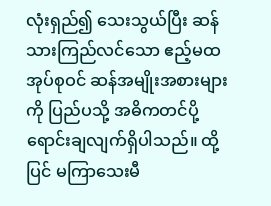လုံးရှည်၍ သေးသွယ်ပြီး ဆန်သားကြည်လင်သော ဧည့်မထအုပ်စုဝင် ဆန်အမျိုးအစားများကို ပြည်ပသို့ အဓိကတင်ပို့ရောင်းချလျက်ရှိပါသည်။ ထို့ပြင် မကြာသေးမီ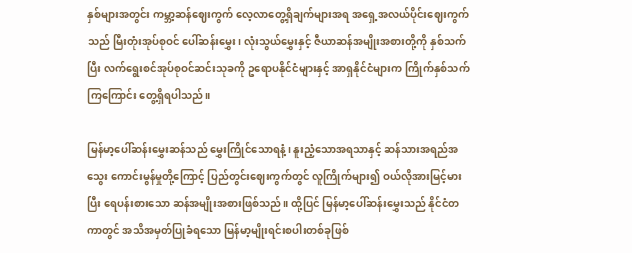နှစ်များအတွင်း ကမ္ဘာ့ဆန်ဈေးကွက် လေ့လာတွေ့ရှိချက်များအရ အရှေ့အလယ်ပိုင်းဈေးကွက်သည် မြီးတုံးအုပ်စုဝင် ပေါ်ဆန်းမွှေး၊ လုံးသွယ်မွှေးနှင့် ဇီယာဆန်အမျိုးအစားတို့ကို နှစ်သက်ပြီး လက်ရွေးစင်အုပ်စုဝင်ဆင်းသုခကို ဥရောပနိုင်ငံများနှင့် အာရှနိုင်ငံများက ကြိုက်နှစ်သက်ကြကြောင်း တွေ့ရှိရပါသည်။

မြန်မာ့ပေါ်ဆန်းမွှေးဆန်သည် မွှေးကြိုင်သောရနံ့၊ နူးညံ့သောအရသာနှင့် ဆန်သားအရည်အသွေး ကောင်းမွန်မှုတို့ကြောင့် ပြည်တွင်းဈေးကွက်တွင် လူကြိုက်များ၍ ဝယ်လိုအားမြင့်မားပြီး ရေပန်းစားသော ဆန်အမျိုးအစားဖြစ်သည်။ ထို့ပြင် မြန်မာ့ပေါ်ဆန်းမွှေးသည် နိုင်ငံတကာတွင် အသိအမှတ်ပြုခံရသော မြန်မာ့မျိုးရင်းစပါးတစ်ခုဖြစ်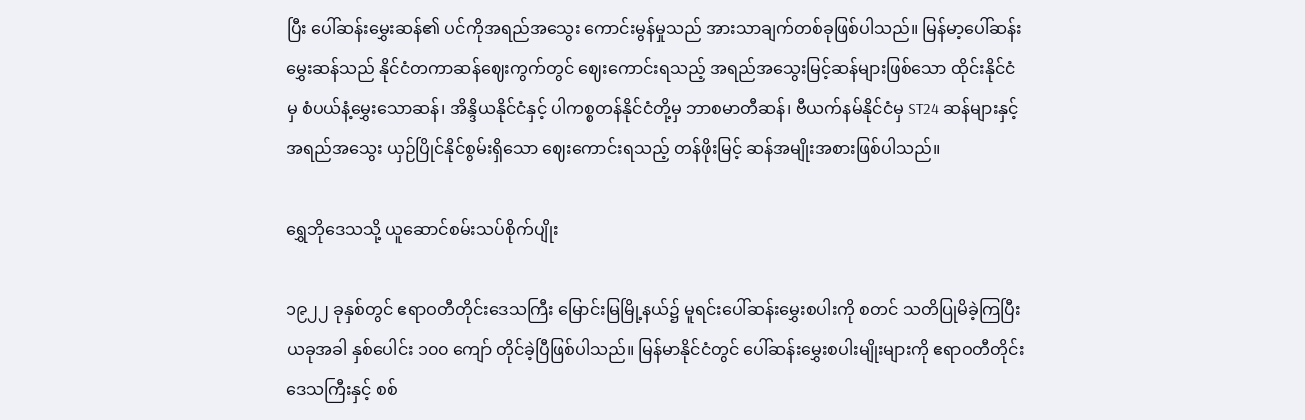ပြီး ပေါ်ဆန်းမွှေးဆန်၏ ပင်ကိုအရည်အသွေး ကောင်းမွန်မှုသည် အားသာချက်တစ်ခုဖြစ်ပါသည်။ မြန်မာ့ပေါ်ဆန်းမွှေးဆန်သည် နိုင်ငံတကာဆန်ဈေးကွက်တွင် ဈေးကောင်းရသည့် အရည်အသွေးမြင့်ဆန်များဖြစ်သော ထိုင်းနိုင်ငံမှ စံပယ်နံ့မွှေးသောဆန်၊ အိန္ဒိယနိုင်ငံနှင့် ပါကစ္စတန်နိုင်ငံတို့မှ ဘာစမာတီဆန်၊ ဗီယက်နမ်နိုင်ငံမှ ST24 ဆန်များနှင့် အရည်အသွေး ယှဉ်ပြိုင်နိုင်စွမ်းရှိသော ဈေးကောင်းရသည့် တန်ဖိုးမြင့် ဆန်အမျိုးအစားဖြစ်ပါသည်။

ရွှေဘိုဒေသသို့ ယူဆောင်စမ်းသပ်စိုက်ပျိုး

၁၉၂၂ ခုနှစ်တွင် ဧရာဝတီတိုင်းဒေသကြီး မြောင်းမြမြို့နယ်၌ မူရင်းပေါ်ဆန်းမွှေးစပါးကို စတင် သတိပြုမိခဲ့ကြပြီး ယခုအခါ နှစ်ပေါင်း ၁၀၀ ကျော် တိုင်ခဲ့ပြီဖြစ်ပါသည်။ မြန်မာနိုင်ငံတွင် ပေါ်ဆန်းမွှေးစပါးမျိုးများကို ဧရာဝတီတိုင်းဒေသကြီးနှင့် စစ်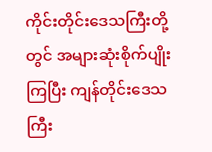ကိုင်းတိုင်းဒေသကြီးတို့တွင် အများဆုံးစိုက်ပျိုးကြပြီး ကျန်တိုင်းဒေသကြီး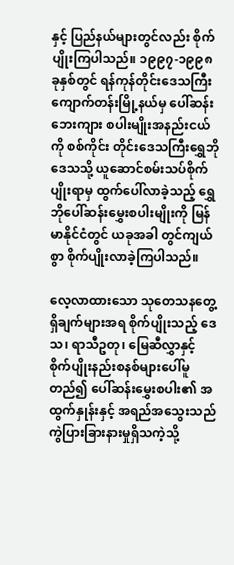နှင့် ပြည်နယ်များတွင်လည်း စိုက်ပျိုးကြပါသည်။ ၁၉၉၇-၁၉၉၈ ခုနှစ်တွင် ရန်ကုန်တိုင်းဒေသကြီး ကျောက်တန်းမြို့နယ်မှ ပေါ်ဆန်းဘေးကျား စပါးမျိုးအနည်းငယ်ကို စစ်ကိုင်း တိုင်းဒေသကြီးရွှေဘိုဒေသသို့ ယူဆောင်စမ်းသပ်စိုက်ပျိုးရာမှ ထွက်ပေါ်လာခဲ့သည့် ရွှေဘိုပေါ်ဆန်းမွှေးစပါးမျိုးကို မြန်မာနိုင်ငံတွင် ယခုအခါ တွင်ကျယ်စွာ စိုက်ပျိုးလာခဲ့ကြပါသည်။

လေ့လာထားသော သုတေသနတွေ့ရှိချက်များအရ စိုက်ပျိုးသည့် ဒေသ၊ ရာသီဥတု၊ မြေဆီလွှာနှင့် စိုက်ပျိုးနည်းစနစ်များပေါ်မူတည်၍ ပေါ်ဆန်းမွှေးစပါး၏ အထွက်နှုန်းနှင့် အရည်အသွေးသည် ကွဲပြားခြားနားမှုရှိသကဲ့သို့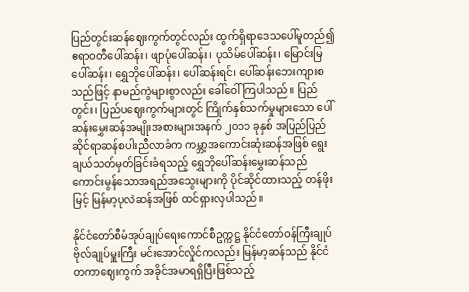ပြည်တွင်းဆန်ဈေးကွက်တွင်လည်း ထွက်ရှိရာဒေသပေါ်မူတည်၍ ဧရာဝတီပေါ်ဆန်း၊ ဖျာပုံပေါ်ဆန်း၊ ပုသိမ်ပေါ်ဆန်း၊ မြောင်းမြပေါ်ဆန်း၊ ရွှေဘိုပေါ်ဆန်း၊ ပေါ်ဆန်းရင်၊ ပေါ်ဆန်းဘေးကျားစသည်ဖြင့် နာမည်ကွဲများစွာလည်း ခေါ်ဝေါ်ကြပါသည်။ ပြည်တွင်း၊ ပြည်ပဈေးကွက်များတွင် ကြိုက်နှစ်သက်မှုများသော ပေါ်ဆန်းမွှေးဆန်အမျိုးအစားများအနက် ၂၀၁၁ ခုနှစ် အပြည်ပြည်ဆိုင်ရာဆန်စပါးညီလာခံက ကမ္ဘာ့အကောင်းဆုံးဆန်အဖြစ် ရွေးချယ်သတ်မှတ်ခြင်းခံရသည့် ရွှေဘိုပေါ်ဆန်းမွှေးဆန်သည် ကောင်းမွန်သောအရည်အသွေးများကို ပိုင်ဆိုင်ထားသည့် တန်ဖိုးမြင့် မြန်မာ့ပုလဲဆန်အဖြစ် ထင်ရှားလှပါသည်။

နိုင်ငံတော်စီမံအုပ်ချုပ်ရေးကောင်စီဥက္ကဋ္ဌ နိုင်ငံတော်ဝန်ကြီးချုပ် ဗိုလ်ချုပ်မှူးကြီး မင်းအောင်လှိုင်ကလည်း မြန်မာ့ဆန်သည် နိုင်ငံတကာဈေးကွက် အခိုင်အမာရရှိပြီးဖြစ်သည့်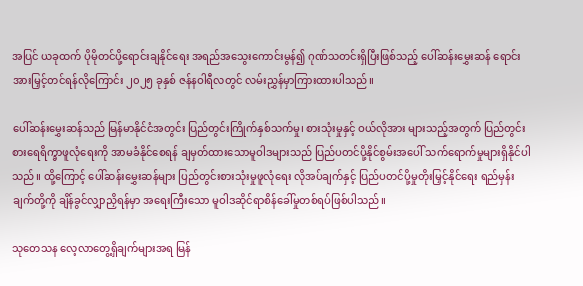အပြင် ယခုထက် ပိုမိုတင်ပို့ရောင်းချနိုင်ရေး အရည်အသွေးကောင်းမွန်၍ ဂုဏ်သတင်းရှိပြီးဖြစ်သည့် ပေါ်ဆန်းမွှေးဆန် ရောင်းအားမြှင့်တင်ရန်လိုကြောင်း ၂၀၂၅ ခုနှစ် ဇန်နဝါရီလတွင် လမ်းညွှန်မှာကြားထားပါသည်။

ပေါ်ဆန်းမွှေးဆန်သည် မြန်မာနိုင်ငံအတွင်း ပြည်တွင်းကြိုက်နှစ်သက်မှု၊ စားသုံးမှုနှင့် ဝယ်လိုအား များသည့်အတွက် ပြည်တွင်းစားရေရိက္ခာဖူလုံရေးကို အာမခံနိုင်စေရန် ချမှတ်ထားသောမူဝါဒများသည် ပြည်ပတင်ပို့နိုင်စွမ်းအပေါ် သက်ရောက်မှုများရှိနိုင်ပါသည်။ ထို့ကြောင့် ပေါ်ဆန်းမွှေးဆန်များ ပြည်တွင်းစားသုံးမှုဖူလုံရေး လိုအပ်ချက်နှင့် ပြည်ပတင်ပို့မှုတိုးမြှင့်နိုင်ရေး ရည်မှန်းချက်တို့ကို ချိန်ခွင်လျှာညှိရန်မှာ အရေးကြီးသော မူဝါဒဆိုင်ရာစိန်ခေါ်မှုတစ်ရပ်ဖြစ်ပါသည်။

သုတေသန လေ့လာတွေ့ရှိချက်များအရ မြန်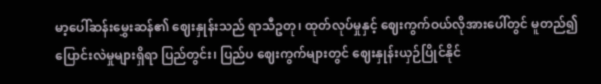မာ့ပေါ်ဆန်းမွှေးဆန်၏ ဈေးနှုန်းသည် ရာသီဥတု၊ ထုတ်လုပ်မှုနှင့် ဈေးကွက်ဝယ်လိုအားပေါ်တွင် မူတည်၍ပြောင်းလဲမှုများရှိရာ ပြည်တွင်း၊ ပြည်ပ ဈေးကွက်များတွင် ဈေးနှုန်းယှဉ်ပြိုင်နိုင်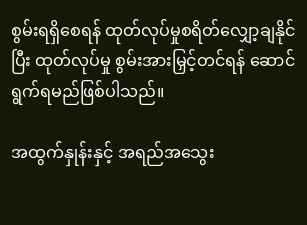စွမ်းရရှိစေရန် ထုတ်လုပ်မှုစရိတ်လျှော့ချနိုင်ပြီး ထုတ်လုပ်မှု စွမ်းအားမြှင့်တင်ရန် ဆောင်ရွက်ရမည်ဖြစ်ပါသည်။

အထွက်နှုန်းနှင့် အရည်အသွေး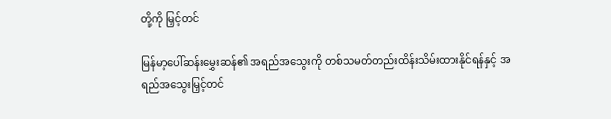တို့ကို မြှင့်တင်

မြန်မာ့ပေါ်ဆန်းမွှေးဆန်၏ အရည်အသွေးကို တစ်သမတ်တည်းထိန်းသိမ်းထားနိုင်ရန်နှင့် အရည်အသွေးမြှင့်တင်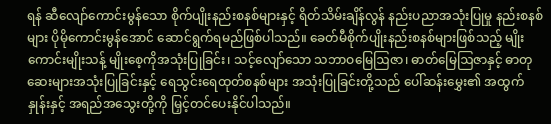ရန် ဆီလျော်ကောင်းမွန်သော စိုက်ပျိုးနည်းစနစ်များနှင့် ရိတ်သိမ်းချိန်လွန် နည်းပညာအသုံးပြုမှု နည်းစနစ်များ ပိုမိုကောင်းမွန်အောင် ဆောင်ရွက်ရမည်ဖြစ်ပါသည်။ ခေတ်မီစိုက်ပျိုးနည်းစနစ်များဖြစ်သည့် မျိုးကောင်းမျိုးသန့် မျိုးစေ့ကိုအသုံးပြုခြင်း၊ သင့်လျော်သော သဘာဝမြေဩဇာ၊ ဓာတ်မြေဩဇာနှင့် ဓာတုဆေးများအသုံးပြုခြင်းနှင့် ရေသွင်းရေထုတ်စနစ်များ အသုံးပြုခြင်းတို့သည် ပေါ်ဆန်းမွှေး၏ အထွက်နှုန်းနှင့် အရည်အသွေးတို့ကို မြှင့်တင်ပေးနိုင်ပါသည်။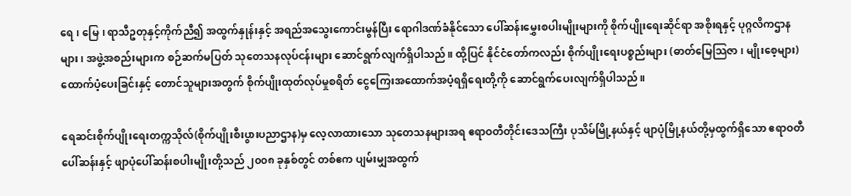ရေ၊ မြေ၊ ရာသီဥတုနှင့်ကိုက်ညီ၍ အထွက်နှုန်းနှင့် အရည်အသွေးကောင်းမွန်ပြီး ရောဂါဒဏ်ခံနိုင်သော ပေါ်ဆန်းမွှေးစပါးမျိုးများကို စိုက်ပျိုးရေးဆိုင်ရာ အစိုးရနှင့် ပုဂ္ဂလိကဌာနများ၊ အဖွဲ့အစည်းများက စဉ်ဆက်မပြတ် သုတေသနလုပ်ငန်းများ ဆောင်ရွက်လျက်ရှိပါသည်။ ထို့ပြင် နိုင်ငံတော်ကလည်း စိုက်ပျိုးရေးပစ္စည်းများ (ဓာတ်မြေသြဇာ၊ မျိုးစေ့များ) ထောက်ပံ့ပေးခြင်းနှင့် တောင်သူများအတွက် စိုက်ပျိုးထုတ်လုပ်မှုစရိတ် ငွေကြေးအထောက်အပံ့ရရှိရေးတို့ကို ဆောင်ရွက်ပေးလျက်ရှိပါသည်။

ရေဆင်းစိုက်ပျိုးရေးတက္ကသိုလ်(စိုက်ပျိုးစီးပွားပညာဌာန)မှ လေ့လာထားသော သုတေသနများအရ ဧရာဝတီတိုင်းဒေသကြီး ပုသိမ်မြို့နယ်နှင့် ဖျာပုံမြို့နယ်တို့မှထွက်ရှိသော ဧရာဝတီပေါ်ဆန်းနှင့် ဖျာပုံပေါ်ဆန်းစပါးမျိုးတို့သည် ၂၀၀၈ ခုနှစ်တွင် တစ်ဧက ပျမ်းမျှအထွက်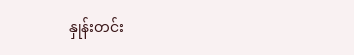နှုန်းတင်း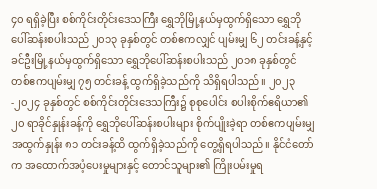၄၀ ရရှိခဲ့ပြီး စစ်ကိုင်းတိုင်းဒေသကြီး ရွှေဘိုမြို့နယ်မှထွက်ရှိသော ရွှေဘိုပေါ်ဆန်းစပါးသည် ၂၀၁၃ ခုနှစ်တွင် တစ်ဧကလျှင် ပျမ်းမျှ ၆၂ တင်းခန့်နှင့် ခင်ဦးမြို့နယ်မှထွက်ရှိသော ရွှေဘိုပေါ်ဆန်းစပါးသည် ၂၀၁၈ ခုနှစ်တွင် တစ်ဧကပျမ်းမျှ ၇၅ တင်းခန့် ထွက်ရှိခဲ့သည်ကို သိရှိရပါသည်။ ၂၀၂၃-၂၀၂၄ ခုနှစ်တွင် စစ်ကိုင်းတိုင်းဒေသကြီး၌ စုစုပေါင်း စပါးစိုက်ဧရိယာ၏ ၂၀ ရာခိုင်နှုန်းခန့်ကို ရွှေဘိုပေါ်ဆန်းစပါးများ စိုက်ပျိုးခဲ့ရာ တစ်ဧကပျမ်းမျှအထွက်နှုန်း ၈၁ တင်းခန့်ထိ ထွက်ရှိခဲ့သည်ကို တွေ့ရှိရပါသည်။ နိုင်ငံတော်က အထောက်အပံ့ပေးမှုများနှင့် တောင်သူများ၏ ကြိုးပမ်းမှုရ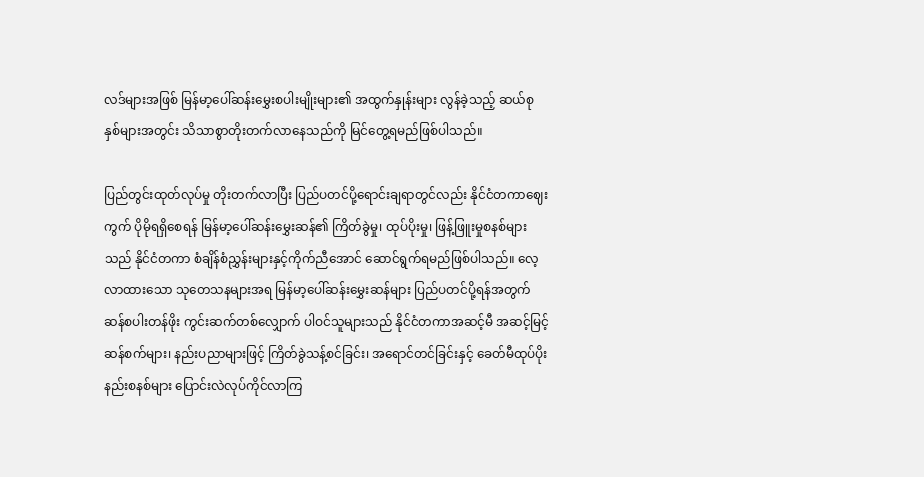လဒ်များအဖြစ် မြန်မာ့ပေါ်ဆန်းမွှေးစပါးမျိုးများ၏ အထွက်နှုန်းများ လွန်ခဲ့သည့် ဆယ်စုနှစ်များအတွင်း သိသာစွာတိုးတက်လာနေသည်ကို မြင်တွေ့ရမည်ဖြစ်ပါသည်။

ပြည်တွင်းထုတ်လုပ်မှု တိုးတက်လာပြီး ပြည်ပတင်ပို့ရောင်းချရာတွင်လည်း နိုင်ငံတကာဈေးကွက် ပိုမိုရရှိစေရန် မြန်မာ့ပေါ်ဆန်းမွှေးဆန်၏ ကြိတ်ခွဲမှု၊ ထုပ်ပိုးမှု၊ ဖြန့်ဖြူးမှုစနစ်များသည် နိုင်ငံတကာ စံချိန်စံညွှန်းများနှင့်ကိုက်ညီအောင် ဆောင်ရွက်ရမည်ဖြစ်ပါသည်။ လေ့လာထားသော သုတေသနများအရ မြန်မာ့ပေါ်ဆန်းမွှေးဆန်များ ပြည်ပတင်ပို့ရန်အတွက် ဆန်စပါးတန်ဖိုး ကွင်းဆက်တစ်လျှောက် ပါဝင်သူများသည် နိုင်ငံတကာအဆင့်မီ အဆင့်မြင့်ဆန်စက်များ၊ နည်းပညာများဖြင့် ကြိတ်ခွဲသန့်စင်ခြင်း၊ အရောင်တင်ခြင်းနှင့် ခေတ်မီထုပ်ပိုးနည်းစနစ်များ ပြောင်းလဲလုပ်ကိုင်လာကြ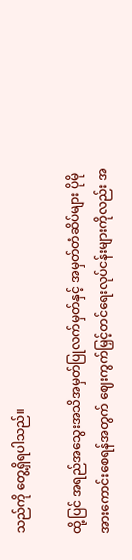သည်ကို တွေ့ရှိရပါသည်။

ထို့ပြင် အရည်အသွေးအသိအမှတ်ပြုလက်မှတ်နှင့် အမှတ်တံဆိပ်များ ပိုမိုအားကောင်းစေရန်အတွက် ဈေးကွက်မြှင့်တင်ရေးလုပ်ငန်းများကိုလည်း အ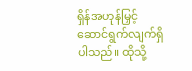ရှိန်အဟုန်မြှင့် ဆောင်ရွက်လျက်ရှိပါသည်။ ထိုသို့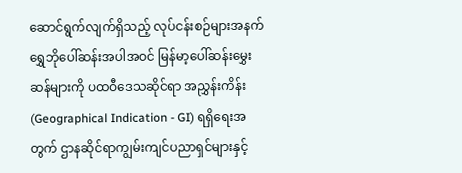ဆောင်ရွက်လျက်ရှိသည့် လုပ်ငန်းစဉ်များအနက် ရွှေဘိုပေါ်ဆန်းအပါအဝင် မြန်မာ့ပေါ်ဆန်းမွှေးဆန်များကို ပထဝီဒေသဆိုင်ရာ အညွှန်းကိန်း (Geographical Indication - GI) ရရှိရေးအတွက် ဌာနဆိုင်ရာကျွမ်းကျင်ပညာရှင်များနှင့်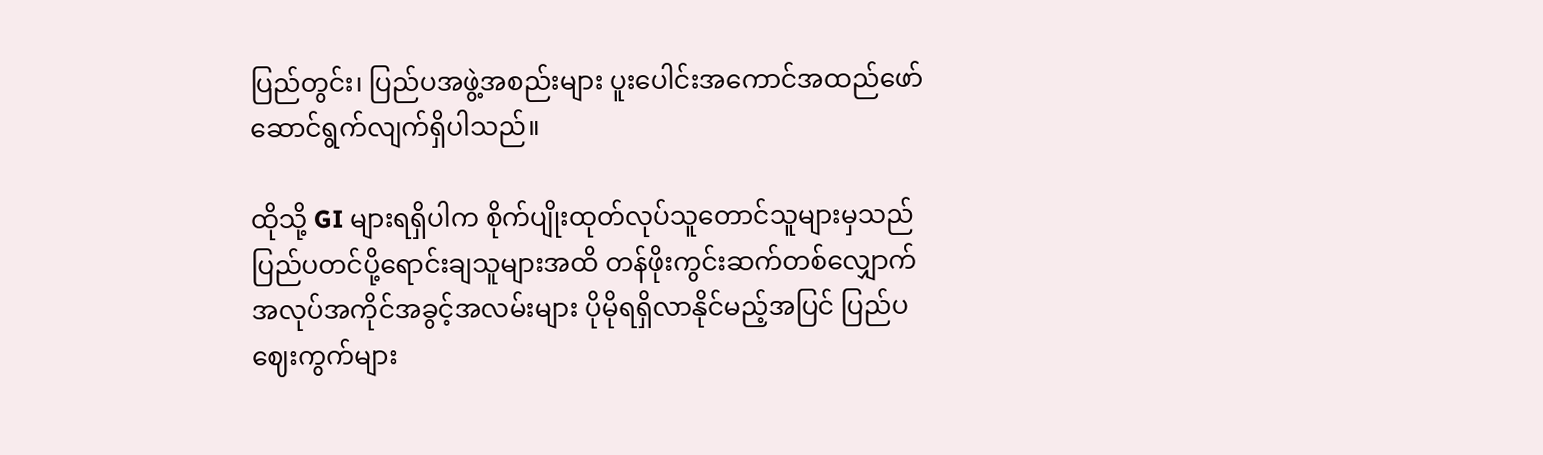ပြည်တွင်း၊ ပြည်ပအဖွဲ့အစည်းများ ပူးပေါင်းအကောင်အထည်ဖော် ဆောင်ရွက်လျက်ရှိပါသည်။

ထိုသို့ GI များရရှိပါက စိုက်ပျိုးထုတ်လုပ်သူတောင်သူများမှသည် ပြည်ပတင်ပို့ရောင်းချသူများအထိ တန်ဖိုးကွင်းဆက်တစ်လျှောက် အလုပ်အကိုင်အခွင့်အလမ်းများ ပိုမိုရရှိလာနိုင်မည့်အပြင် ပြည်ပဈေးကွက်များ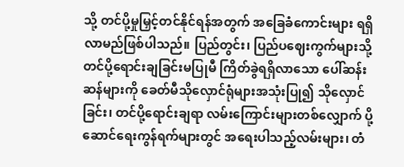သို့ တင်ပို့မှုမြှင့်တင်နိုင်ရန်အတွက် အခြေခံကောင်းများ ရရှိလာမည်ဖြစ်ပါသည်။ ပြည်တွင်း၊ ပြည်ပဈေးကွက်များသို့ တင်ပို့ရောင်းချခြင်းမပြုမီ ကြိတ်ခွဲရရှိလာသော ပေါ်ဆန်းဆန်များကို ခေတ်မီသိုလှောင်ရုံများအသုံးပြု၍ သိုလှောင်ခြင်း၊ တင်ပို့ရောင်းချရာ လမ်းကြောင်းများတစ်လျှောက် ပို့ဆောင်ရေးကွန်ရက်များတွင် အရေးပါသည့်လမ်းများ၊ တံ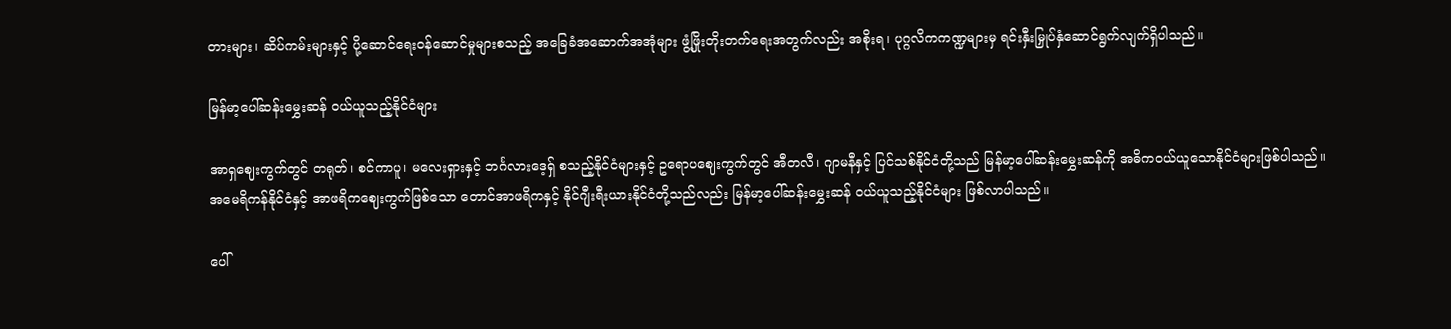တားများ၊ ဆိပ်ကမ်းများနှင့် ပို့ဆောင်ရေးဝန်ဆောင်မှုများစသည့် အခြေခံအဆောက်အအုံများ ဖွံ့ဖြိုးတိုးတက်ရေးအတွက်လည်း အစိုးရ၊ ပုဂ္ဂလိကကဏ္ဍများမှ ရင်းနှီးမြှုပ်နှံဆောင်ရွက်လျက်ရှိပါသည်။

မြန်မာ့ပေါ်ဆန်းမွှေးဆန် ဝယ်ယူသည့်နိုင်ငံများ

အာရှဈေးကွက်တွင် တရုတ်၊ စင်ကာပူ၊ မလေးရှားနှင့် ဘင်္ဂလားဒေ့ရှ် စသည့်နိုင်ငံများနှင့် ဥရောပဈေးကွက်တွင် အီတလီ၊ ဂျာမနီနှင့် ပြင်သစ်နိုင်ငံတို့သည် မြန်မာ့ပေါ်ဆန်းမွှေးဆန်ကို အဓိကဝယ်ယူသောနိုင်ငံများဖြစ်ပါသည်။ အမေရိကန်နိုင်ငံနှင့် အာဖရိကဈေးကွက်ဖြစ်သော တောင်အာဖရိကနှင့် နိုင်ဂျီးရီးယားနိုင်ငံတို့သည်လည်း မြန်မာ့ပေါ်ဆန်းမွှေးဆန် ဝယ်ယူသည့်နိုင်ငံများ ဖြစ်လာပါသည်။

ပေါ်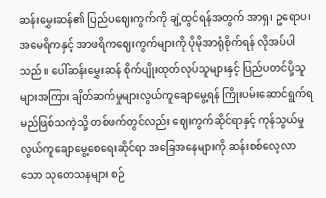ဆန်းမွှေးဆန်၏ ပြည်ပဈေးကွက်ကို ချဲ့ထွင်ရန်အတွက် အာရှ၊ ဥရောပ၊ အမေရိကနှင့် အာဖရိကဈေးကွက်များကို ပိုမိုအာရုံစိုက်ရန် လိုအပ်ပါသည်။ ပေါ်ဆန်းမွှေးဆန် စိုက်ပျိုးထုတ်လုပ်သူများနှင့် ပြည်ပတင်ပို့သူများအကြား ချိတ်ဆက်မှုများလွယ်ကူချောမွေ့ရန် ကြိုးပမ်းဆောင်ရွက်ရမည်ဖြစ်သကဲ့သို့ တစ်ဖက်တွင်လည်း ဈေးကွက်ဆိုင်ရာနှင့် ကုန်သွယ်မှုလွယ်ကူချောမွေ့စေရေးဆိုင်ရာ အခြေအနေများကို ဆန်းစစ်လေ့လာသော သုတေသနများ စဉ်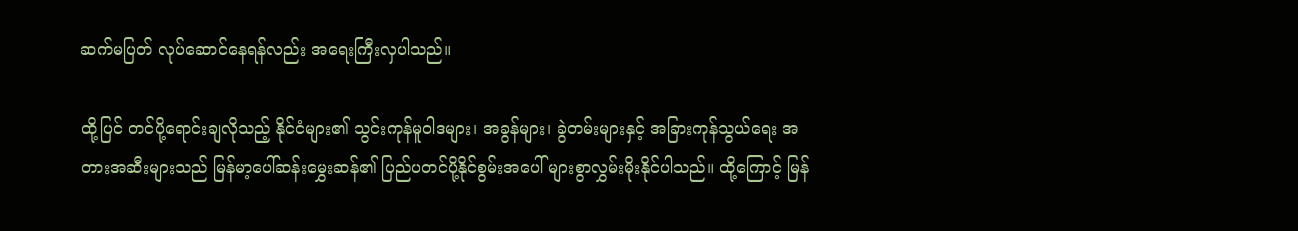ဆက်မပြတ် လုပ်ဆောင်နေရန်လည်း အရေးကြီးလှပါသည်။

ထို့ပြင် တင်ပို့ရောင်းချလိုသည့် နိုင်ငံများ၏ သွင်းကုန်မူဝါဒများ၊ အခွန်များ၊ ခွဲတမ်းများနှင့် အခြားကုန်သွယ်ရေး အတားအဆီးများသည် မြန်မာ့ပေါ်ဆန်းမွှေးဆန်၏ ပြည်ပတင်ပို့နိုင်စွမ်းအပေါ် များစွာလွှမ်းမိုးနိုင်ပါသည်။ ထို့ကြောင့် မြန်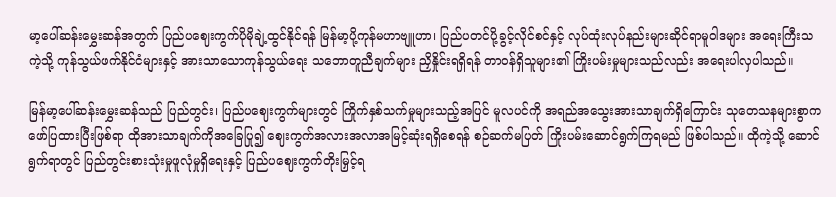မာ့ပေါ်ဆန်းမွှေးဆန်အတွက် ပြည်ပဈေးကွက်ပိုမိုချဲ့ထွင်နိုင်ရန် မြန်မာ့ပို့ကုန်မဟာဗျူဟာ၊ ပြည်ပတင်ပို့ခွင့်လိုင်စင်နှင့် လုပ်ထုံးလုပ်နည်းများဆိုင်ရာမူဝါဒများ အရေးကြီးသကဲ့သို့ ကုန်သွယ်ဖက်နိုင်ငံများနှင့် အားသာသောကုန်သွယ်ရေး သဘောတူညီချက်များ ညှိနှိုင်းရရှိရန် တာဝန်ရှိသူများ၏ ကြိုးပမ်းမှုများသည်လည်း အရေးပါလှပါသည်။

မြန်မာ့ပေါ်ဆန်းမွှေးဆန်သည် ပြည်တွင်း၊ ပြည်ပဈေးကွက်များတွင် ကြိုက်နှစ်သက်မှုများသည့်အပြင် မူလပင်ကို အရည်အသွေးအားသာချက်ရှိကြောင်း သုတေသနများစွာက ဖော်ပြထားပြီးဖြစ်ရာ ထိုအားသာချက်ကိုအခြေပြု၍ ဈေးကွက်အလားအလာအမြင့်ဆုံးရရှိစေရန် စဉ်ဆက်မပြတ် ကြိုးပမ်းဆောင်ရွက်ကြရမည် ဖြစ်ပါသည်။ ထိုကဲ့သို့ ဆောင်ရွက်ရာတွင် ပြည်တွင်းစားသုံးမှုဖူလုံမှုရှိရေးနှင့် ပြည်ပဈေးကွက်တိုးမြှင့်ရ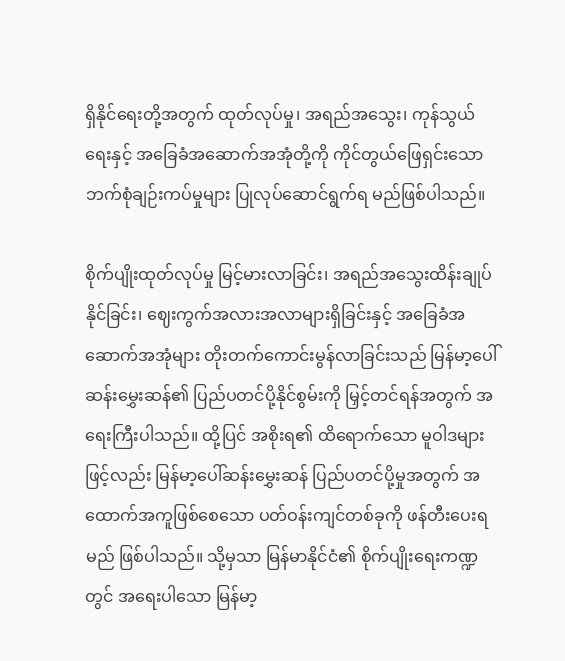ရှိနိုင်ရေးတို့အတွက် ထုတ်လုပ်မှု၊ အရည်အသွေး၊ ကုန်သွယ်ရေးနှင့် အခြေခံအဆောက်အအုံတို့ကို ကိုင်တွယ်ဖြေရှင်းသော ဘက်စုံချဉ်းကပ်မှုများ ပြုလုပ်ဆောင်ရွက်ရ မည်ဖြစ်ပါသည်။

စိုက်ပျိုးထုတ်လုပ်မှု မြင့်မားလာခြင်း၊ အရည်အသွေးထိန်းချုပ်နိုင်ခြင်း၊ ဈေးကွက်အလားအလာများရှိခြင်းနှင့် အခြေခံအဆောက်အအုံများ တိုးတက်ကောင်းမွန်လာခြင်းသည် မြန်မာ့ပေါ်ဆန်းမွှေးဆန်၏ ပြည်ပတင်ပို့နိုင်စွမ်းကို မြှင့်တင်ရန်အတွက် အရေးကြီးပါသည်။ ထို့ပြင် အစိုးရ၏ ထိရောက်သော မူဝါဒများဖြင့်လည်း မြန်မာ့ပေါ်ဆန်းမွှေးဆန် ပြည်ပတင်ပို့မှုအတွက် အထောက်အကူဖြစ်စေသော ပတ်ဝန်းကျင်တစ်ခုကို ဖန်တီးပေးရမည် ဖြစ်ပါသည်။ သို့မှသာ မြန်မာနိုင်ငံ၏ စိုက်ပျိုးရေးကဏ္ဍတွင် အရေးပါသော မြန်မာ့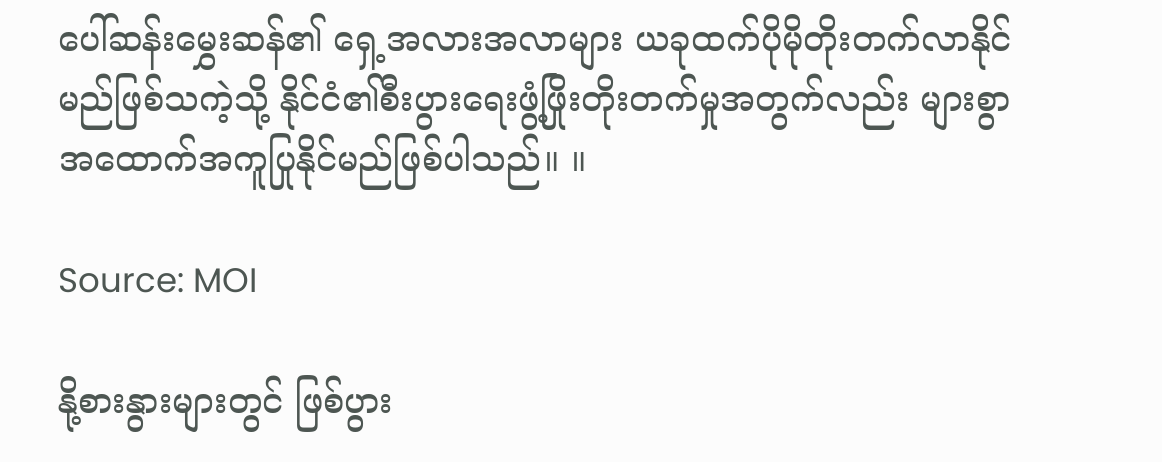ပေါ်ဆန်းမွှေးဆန်၏ ရှေ့အလားအလာများ ယခုထက်ပိုမိုတိုးတက်လာနိုင်မည်ဖြစ်သကဲ့သို့ နိုင်ငံ၏စီးပွားရေးဖွံ့ဖြိုးတိုးတက်မှုအတွက်လည်း များစွာ အထောက်အကူပြုနိုင်မည်ဖြစ်ပါသည်။ ။

Source: MOI

နို့စားနွားများတွင် ဖြစ်ပွား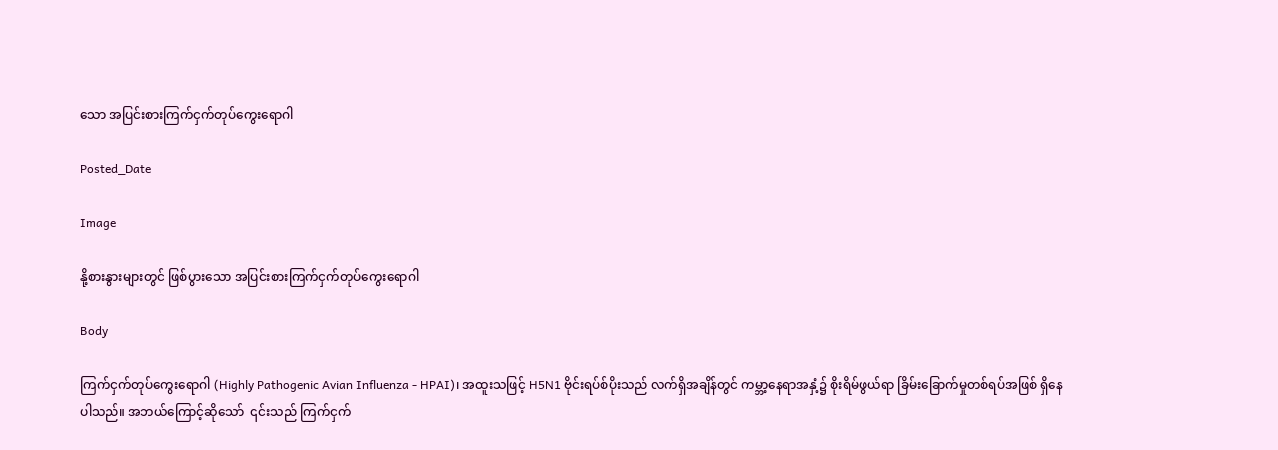သော အပြင်းစားကြက်ငှက်တုပ်ကွေးရောဂါ

Posted_Date

Image

နို့စားနွားများတွင် ဖြစ်ပွားသော အပြင်းစားကြက်ငှက်တုပ်ကွေးရောဂါ

Body

ကြက်ငှက်တုပ်ကွေးရောဂါ (Highly Pathogenic Avian Influenza - HPAI)၊ အထူးသဖြင့် H5N1 ဗိုင်းရပ်စ်ပိုးသည် လက်ရှိအချိန်တွင် ကမ္ဘာ့နေရာအနှံ့၌ စိုးရိမ်ဖွယ်ရာ ခြိမ်းခြောက်မှုတစ်ရပ်အဖြစ် ရှိနေပါသည်။ အဘယ်ကြောင့်ဆိုသော်  ၎င်းသည် ကြက်ငှက်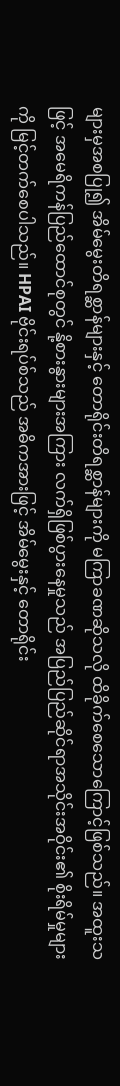များမှအစပြု၍ အိမ်မွေးတိရစ္ဆာန်များနှင့် တောရိုင်းတိရစ္ဆာန်များကို မကြာခဏဆိုသလို ထိခိုက်စေသောကြောင့်ဖြစ်သည်။ အထူးသဖြင့် အမေရိကန်ပြည်ထောင်စုတွင် နို့စားနွားများအကြား လက်ရှိဖြစ်ပွားနေမှုသည် အပြည်ပြည်ဆိုင်ရာအသိုင်းအဝိုင်း၏ စိုးရိမ်မှုများကို မြင့်တက်စေပါသည်။ HPAI ဗိုင်းရပ်စ်သည် အဓိကအားဖြင့် အိမ်မွေးနှင့် တောရိုင်း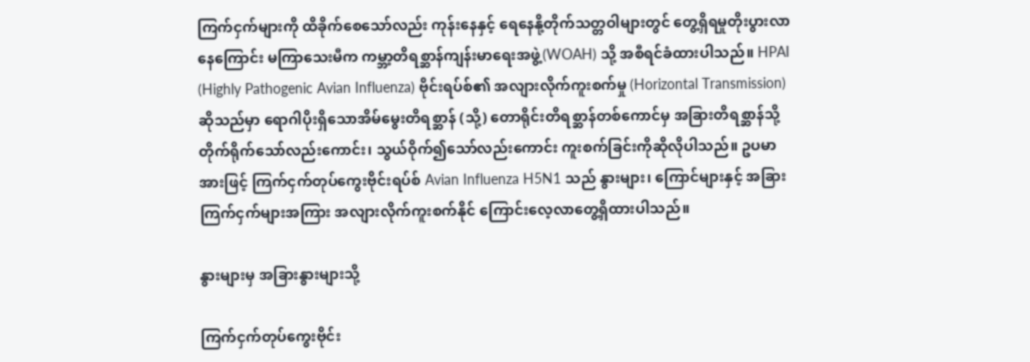ကြက်ငှက်များကို ထိခိုက်စေသော်လည်း ကုန်းနေနှင့် ရေနေနို့တိုက်သတ္တဝါများတွင် တွေ့ရှိရမှုတိုးပွားလာနေကြောင်း မကြာသေးမီက ကမ္ဘာ့တိရစ္ဆာန်ကျန်းမာရေးအဖွဲ့(WOAH) သို့ အစီရင်ခံထားပါသည်။ HPAI (Highly Pathogenic Avian Influenza) ဗိုင်းရပ်စ်၏ အလျားလိုက်ကူးစက်မှု (Horizontal Transmission) ဆိုသည်မှာ ရောဂါပိုးရှိသောအိမ်မွေးတိရစ္ဆာန် (သို့) တောရိုင်းတိရစ္ဆာန်တစ်ကောင်မှ အခြားတိရစ္ဆာန်သို့ တိုက်ရိုက်သော်လည်းကောင်း၊ သွယ်ဝိုက်၍သော်လည်းကောင်း ကူးစက်ခြင်းကိုဆိုလိုပါသည်။ ဥပမာအားဖြင့် ကြက်ငှက်တုပ်ကွေးဗိုင်းရပ်စ် Avian Influenza H5N1 သည် နွားများ၊ ကြောင်များနှင့် အခြားကြက်ငှက်များအကြား အလျားလိုက်ကူးစက်နိုင် ကြောင်းလေ့လာတွေ့ရှိထားပါသည်။

နွားများမှ အခြားနွားများသို့

ကြက်ငှက်တုပ်ကွေးဗိုင်း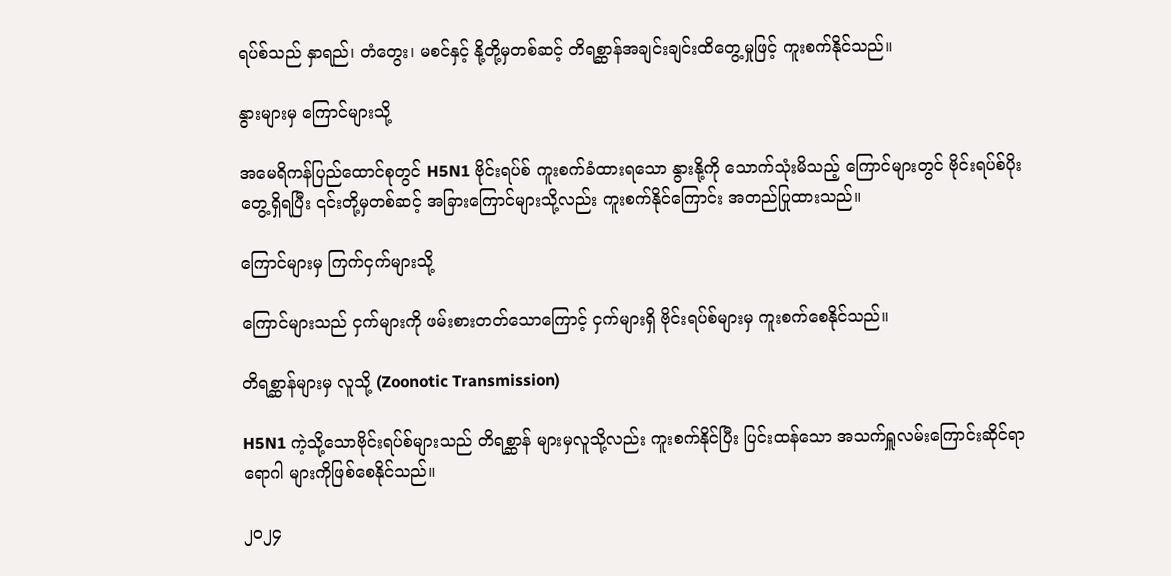ရပ်စ်သည် နှာရည်၊ တံတွေး၊ မစင်နှင့် နို့တို့မှတစ်ဆင့် တိရစ္ဆာန်အချင်းချင်းထိတွေ့မှုဖြင့် ကူးစက်နိုင်သည်။

နွားများမှ ကြောင်များသို့

အမေရိကန်ပြည်ထောင်စုတွင် H5N1 ဗိုင်းရပ်စ် ကူးစက်ခံထားရသော နွားနို့ကို သောက်သုံးမိသည့် ကြောင်များတွင် ဗိုင်းရပ်စ်ပိုးတွေ့ရှိရပြီး ၎င်းတို့မှတစ်ဆင့် အခြားကြောင်များသို့လည်း ကူးစက်နိုင်ကြောင်း အတည်ပြုထားသည်။

ကြောင်များမှ ကြက်ငှက်များသို့

ကြောင်များသည် ငှက်များကို ဖမ်းစားတတ်သောကြောင့် ငှက်များရှိ ဗိုင်းရပ်စ်များမှ ကူးစက်စေနိုင်သည်။

တိရစ္ဆာန်များမှ လူသို့ (Zoonotic Transmission)

H5N1 ကဲ့သို့သောဗိုင်းရပ်စ်များသည် တိရစ္ဆာန် များမှလူသို့လည်း ကူးစက်နိုင်ပြီး ပြင်းထန်သော အသက်ရှူလမ်းကြောင်းဆိုင်ရာရောဂါ များကိုဖြစ်စေနိုင်သည်။

၂၀၂၄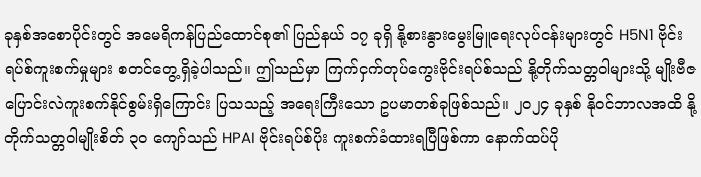ခုနှစ်အစောပိုင်းတွင် အမေရိကန်ပြည်ထောင်စု၏ ပြည်နယ် ၁၇ ခုရှိ နို့စားနွားမွေးမြူရေးလုပ်ငန်းများတွင် H5N1 ဗိုင်းရပ်စ်ကူးစက်မှုများ စတင်တွေ့ရှိခဲ့ပါသည်။ ဤသည်မှာ ကြက်ငှက်တုပ်ကွေးဗိုင်းရပ်စ်သည် နို့တိုက်သတ္တဝါများသို့ မျိုးဗီဇပြောင်းလဲကူးစက်နိုင်စွမ်းရှိကြောင်း ပြသသည့် အရေးကြီးသော ဥပမာတစ်ခုဖြစ်သည်။ ၂၀၂၄ ခုနှစ် နိုဝင်ဘာလအထိ နို့တိုက်သတ္တဝါမျိုးစိတ် ၃၀ ကျော်သည် HPAI ဗိုင်းရပ်စ်ပိုး ကူးစက်ခံထားရပြီဖြစ်ကာ နောက်ထပ်ပို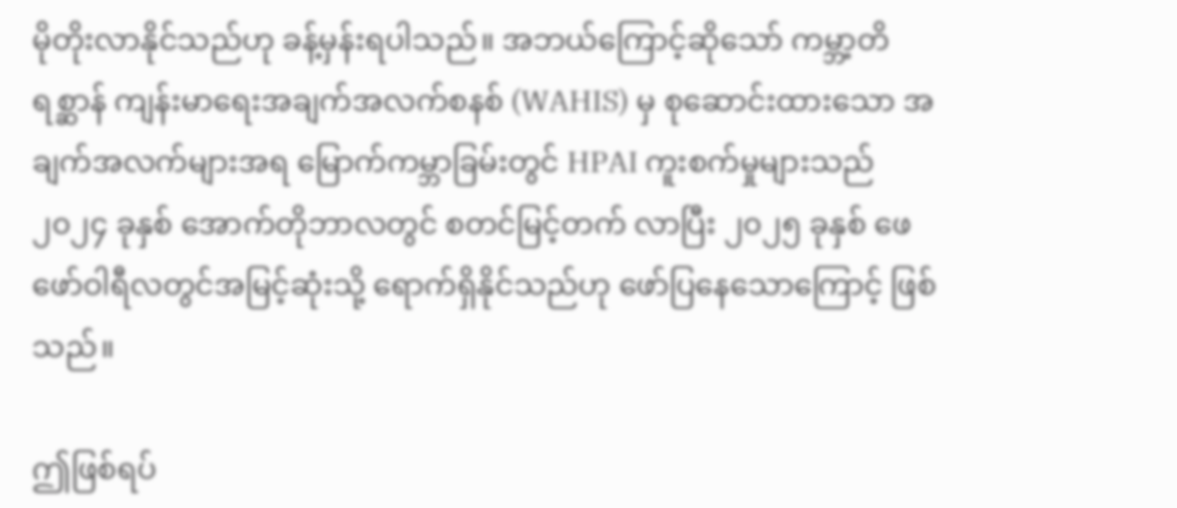မိုတိုးလာနိုင်သည်ဟု ခန့်မှန်းရပါသည်။ အဘယ်ကြောင့်ဆိုသော် ကမ္ဘာ့တိရစ္ဆာန် ကျန်းမာရေးအချက်အလက်စနစ် (WAHIS) မှ စုဆောင်းထားသော အချက်အလက်များအရ မြောက်ကမ္ဘာခြမ်းတွင် HPAI ကူးစက်မှုများသည် ၂၀၂၄ ခုနှစ် အောက်တိုဘာလတွင် စတင်မြင့်တက် လာပြီး ၂၀၂၅ ခုနှစ် ဖေဖော်ဝါရီလတွင်အမြင့်ဆုံးသို့ ရောက်ရှိနိုင်သည်ဟု ဖော်ပြနေသောကြောင့် ဖြစ်သည်။

ဤဖြစ်ရပ်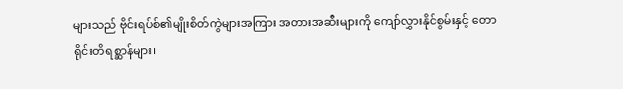များသည် ဗိုင်းရပ်စ်၏မျိုးစိတ်ကွဲများအကြား အတားအဆီးများကို ကျော်လွှားနိုင်စွမ်းနှင့် တောရိုင်းတိရစ္ဆာန်များ၊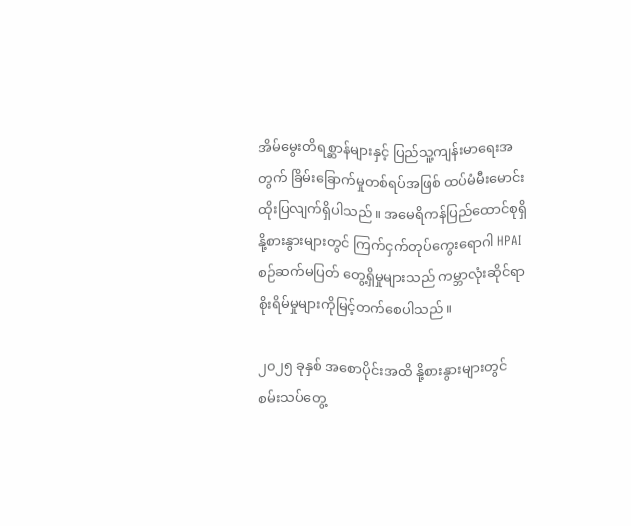အိမ်မွေးတိရစ္ဆာန်များနှင့် ပြည်သူ့ကျန်းမာရေးအတွက် ခြိမ်းခြောက်မှုတစ်ရပ်အဖြစ် ထပ်မံမီးမောင်းထိုးပြလျက်ရှိပါသည်။ အမေရိကန်ပြည်ထောင်စုရှိ နို့စားနွားများတွင် ကြက်ငှက်တုပ်ကွေးရောဂါ HPAI စဉ်ဆက်မပြတ် တွေ့ရှိမှုများသည် ကမ္ဘာလုံးဆိုင်ရာစိုးရိမ်မှုများကိုမြင့်တက်စေပါသည်။

၂၀၂၅ ခုနှစ် အစောပိုင်းအထိ နို့စားနွားများတွင် စမ်းသပ်တွေ့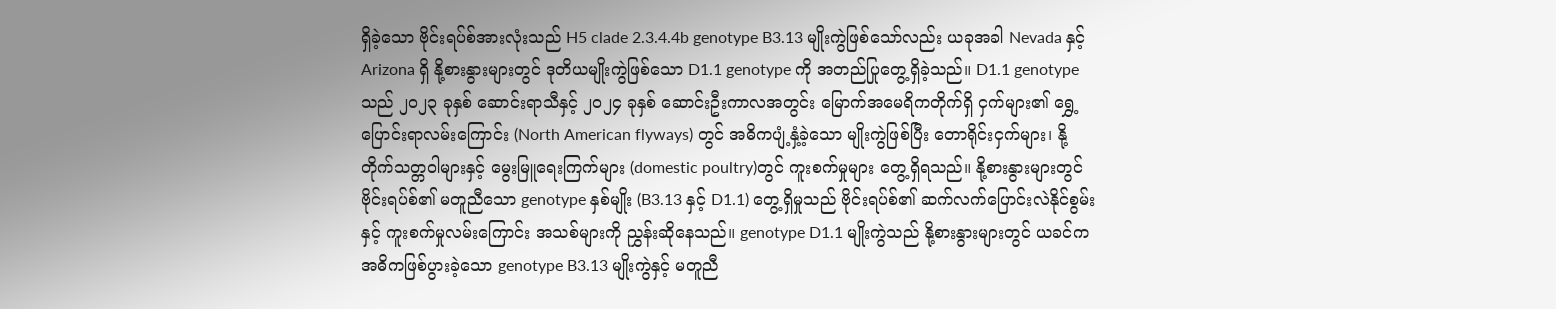ရှိခဲ့သော ဗိုင်းရပ်စ်အားလုံးသည် H5 clade 2.3.4.4b genotype B3.13 မျိုးကွဲဖြစ်သော်လည်း ယခုအခါ Nevada နှင့် Arizona ရှိ နို့စားနွားများတွင် ဒုတိယမျိုးကွဲဖြစ်သော D1.1 genotype ကို အတည်ပြုတွေ့ရှိခဲ့သည်။ D1.1 genotype သည် ၂၀၂၃ ခုနှစ် ဆောင်းရာသီနှင့် ၂၀၂၄ ခုနှစ် ဆောင်းဦးကာလအတွင်း မြောက်အမေရိကတိုက်ရှိ ငှက်များ၏ ရွှေ့ပြောင်းရာလမ်းကြောင်း (North American flyways) တွင် အဓိကပျံ့နှံ့ခဲ့သော မျိုးကွဲဖြစ်ပြီး တောရိုင်းငှက်များ၊ နို့တိုက်သတ္တဝါများနှင့် မွေးမြူရေးကြက်များ (domestic poultry)တွင် ကူးစက်မှုများ တွေ့ရှိရသည်။ နို့စားနွားများတွင် ဗိုင်းရပ်စ်၏ မတူညီသော genotype နှစ်မျိုး (B3.13 နှင့် D1.1) တွေ့ရှိမှုသည် ဗိုင်းရပ်စ်၏ ဆက်လက်ပြောင်းလဲနိုင်စွမ်းနှင့် ကူးစက်မှုလမ်းကြောင်း အသစ်များကို ညွှန်းဆိုနေသည်။ genotype D1.1 မျိုးကွဲသည် နို့စားနွားများတွင် ယခင်က အဓိကဖြစ်ပွားခဲ့သော genotype B3.13 မျိုးကွဲနှင့် မတူညီ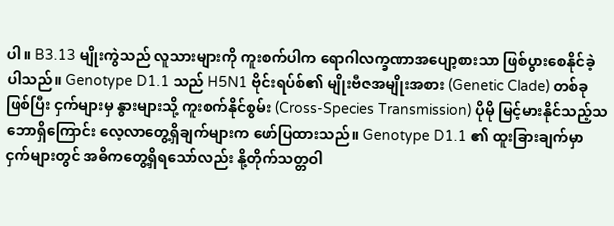ပါ။ B3.13 မျိုးကွဲသည် လူသားများကို ကူးစက်ပါက ရောဂါလက္ခဏာအပျော့စားသာ ဖြစ်ပွားစေနိုင်ခဲ့ပါသည်။ Genotype D1.1 သည် H5N1 ဗိုင်းရပ်စ်၏ မျိုးဗီဇအမျိုးအစား (Genetic Clade) တစ်ခုဖြစ်ပြီး ငှက်များမှ နွားများသို့ ကူးစက်နိုင်စွမ်း (Cross-Species Transmission) ပိုမို မြင့်မားနိုင်သည့်သဘောရှိကြောင်း လေ့လာတွေ့ရှိချက်များက ဖော်ပြထားသည်။ Genotype D1.1 ၏ ထူးခြားချက်မှာ ငှက်များတွင် အဓိကတွေ့ရှိရသော်လည်း နို့တိုက်သတ္တဝါ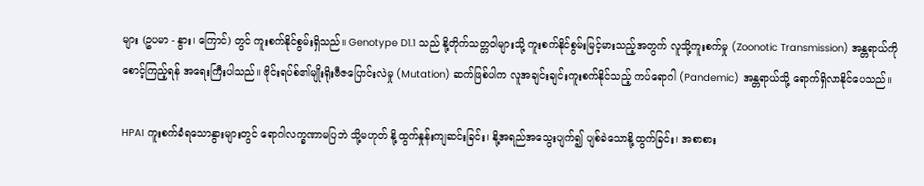များ (ဥပမာ - နွား၊ ကြောင်) တွင် ကူးစက်နိုင်စွမ်းရှိသည်။ Genotype D1.1 သည် နို့တိုက်သတ္တဝါများသို့ ကူးစက်နိုင်စွမ်းမြင့်မားသည့်အတွက် လူသို့ကူးစက်မှု (Zoonotic Transmission) အန္တရာယ်ကိုစောင့်ကြည့်ရန် အရေးကြီးပါသည်။ ဗိုင်းရပ်စ်၏မျိုးရိုးဗီဇပြောင်းလဲမှု (Mutation) ဆက်ဖြစ်ပါက လူအချင်းချင်းကူးစက်နိုင်သည့် ကပ်ရောဂါ (Pandemic) အန္တရာယ်သို့ ရောက်ရှိလာနိုင်ပေသည်။

HPAI ကူးစက်ခံရသောနွားများတွင် ရောဂါလက္ခဏာမပြဘဲ သို့မဟုတ် နို့ထွက်နှုန်းကျဆင်းခြင်း၊ နို့အရည်အသွေးပျက်၍ ပျစ်ခဲသောနို့ထွက်ခြင်း၊ အစာစား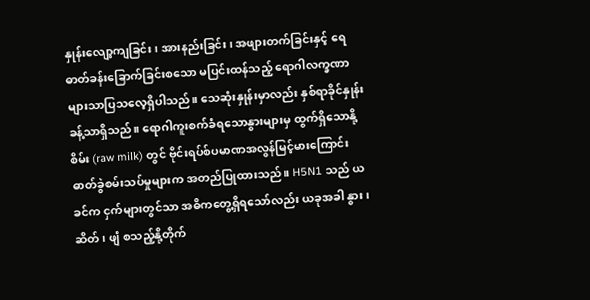နှုန်းလျော့ကျခြင်း၊ အားနည်းခြင်း၊ အဖျားတက်ခြင်းနှင့် ရေဓာတ်ခန်းခြောက်ခြင်းစသော မပြင်းထန်သည့် ရောဂါလက္ခဏာများသာပြသလေ့ရှိပါသည်။ သေဆုံးနှုန်းမှာလည်း နှစ်ရာခိုင်နှုန်းခန့်သာရှိသည်။ ရောဂါကူးစက်ခံရသောနွားများမှ ထွက်ရှိသောနို့စိမ်း (raw milk) တွင် ဗိုင်းရပ်စ်ပမာဏအလွန်မြင့်မားကြောင်း ဓာတ်ခွဲစမ်းသပ်မှုများက အတည်ပြုထားသည်။ H5N1 သည် ယခင်က ငှက်များတွင်သာ အဓိကတွေ့ရှိရသော်လည်း ယခုအခါ နွား၊ ဆိတ်၊ ဖျံ စသည့်နို့တိုက်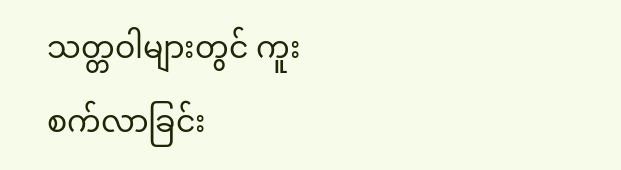သတ္တဝါများတွင် ကူးစက်လာခြင်း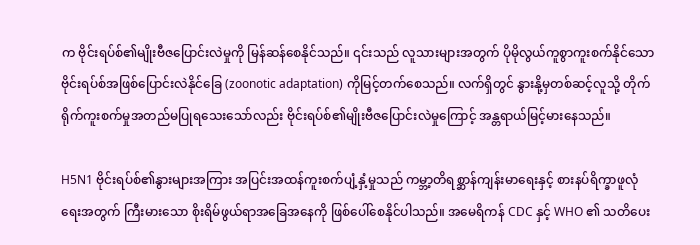က ဗိုင်းရပ်စ်၏မျိုးဗီဇပြောင်းလဲမှုကို မြန်ဆန်စေနိုင်သည်။ ၎င်းသည် လူသားများအတွက် ပိုမိုလွယ်ကူစွာကူးစက်နိုင်သော ဗိုင်းရပ်စ်အဖြစ်ပြောင်းလဲနိုင်ခြေ (zoonotic adaptation) ကိုမြင့်တက်စေသည်။ လက်ရှိတွင် နွားနို့မှတစ်ဆင့်လူသို့ တိုက်ရိုက်ကူးစက်မှုအတည်မပြုရသေးသော်လည်း ဗိုင်းရပ်စ်၏မျိုးဗီဇပြောင်းလဲမှုကြောင့် အန္တရာယ်မြင့်မားနေသည်။

H5N1 ဗိုင်းရပ်စ်၏နွားများအကြား အပြင်းအထန်ကူးစက်ပျံ့နှံ့မှုသည် ကမ္ဘာ့တိရစ္ဆာန်ကျန်းမာရေးနှင့် စားနပ်ရိက္ခာဖူလုံရေးအတွက် ကြီးမားသော စိုးရိမ်ဖွယ်ရာအခြေအနေကို ဖြစ်ပေါ်စေနိုင်ပါသည်။ အမေရိကန် CDC နှင့် WHO ၏ သတိပေး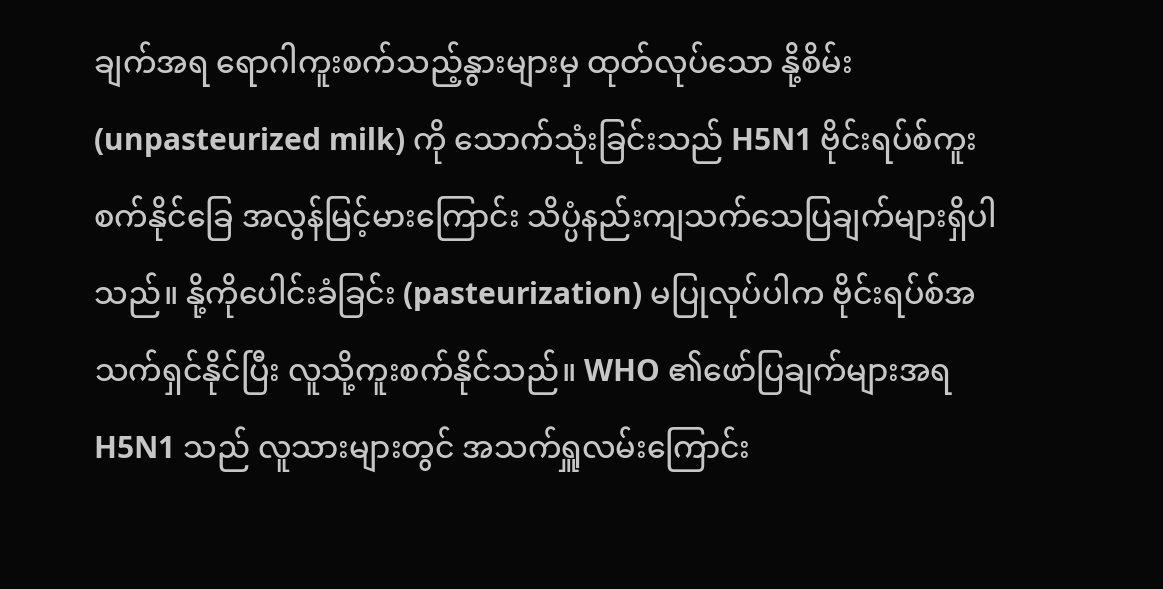ချက်အရ ရောဂါကူးစက်သည့်နွားများမှ ထုတ်လုပ်သော နို့စိမ်း (unpasteurized milk) ကို သောက်သုံးခြင်းသည် H5N1 ဗိုင်းရပ်စ်ကူးစက်နိုင်ခြေ အလွန်မြင့်မားကြောင်း သိပ္ပံနည်းကျသက်သေပြချက်များရှိပါသည်။ နို့ကိုပေါင်းခံခြင်း (pasteurization) မပြုလုပ်ပါက ဗိုင်းရပ်စ်အသက်ရှင်နိုင်ပြီး လူသို့ကူးစက်နိုင်သည်။ WHO ၏ဖော်ပြချက်များအရ H5N1 သည် လူသားများတွင် အသက်ရှူလမ်းကြောင်း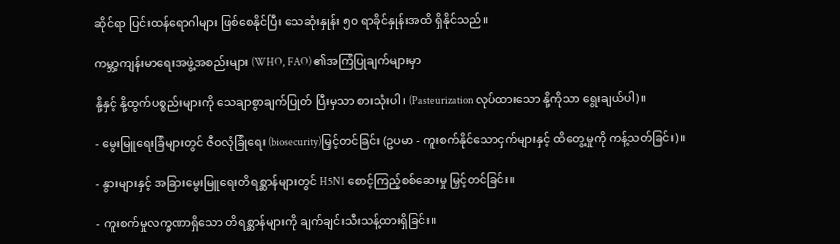ဆိုင်ရာ ပြင်းထန်ရောဂါများ ဖြစ်စေနိုင်ပြီး သေဆုံးနှုန်း ၅၀ ရာခိုင်နှုန်းအထိ ရှိနိုင်သည်။

ကမ္ဘာ့ကျန်းမာရေးအဖွဲ့အစည်းများ (WHO, FAO) ၏အကြံပြုချက်များမှာ

နို့နှင့် နို့ထွက်ပစ္စည်းများကို သေချာစွာချက်ပြုတ် ပြီးမှသာ စားသုံးပါ၊ (Pasteurization လုပ်ထားသော နို့ကိုသာ ရွေးချယ်ပါ)။

- မွေးမြူရေးခြံများတွင် ဇီဝလုံခြုံရေး (biosecurity)မြှင့်တင်ခြင်း (ဥပမာ - ကူးစက်နိုင်သောငှက်များနှင့် ထိတွေ့မှုကို ကန့်သတ်ခြင်း)။

- နွားများနှင့် အခြားမွေးမြူရေးတိရစ္ဆာန်များတွင် H5N1 စောင့်ကြည့်စစ်ဆေးမှု မြှင့်တင်ခြင်း။

- ကူးစက်မှုလက္ခဏာရှိသော တိရစ္ဆာန်များကို ချက်ချင်းသီးသန့်ထားရှိခြင်း။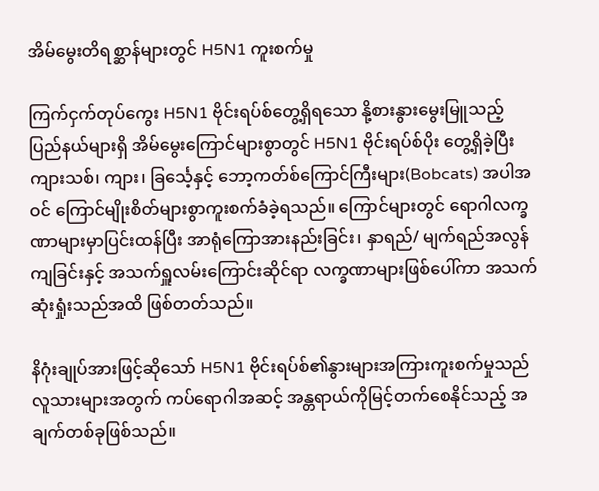အိမ်မွေးတိရစ္ဆာန်များတွင် H5N1 ကူးစက်မှု

ကြက်ငှက်တုပ်ကွေး H5N1 ဗိုင်းရပ်စ်တွေ့ရှိရသော နို့စားနွားမွေးမြူသည့် ပြည်နယ်များရှိ အိမ်မွေးကြောင်များစွာတွင် H5N1 ဗိုင်းရပ်စ်ပိုး တွေ့ရှိခဲ့ပြီး ကျားသစ်၊ ကျား၊ ခြင်္သေ့နှင့် ဘော့ကတ်စ်ကြောင်ကြီးများ(Bobcats) အပါအဝင် ကြောင်မျိုးစိတ်များစွာကူးစက်ခံခဲ့ရသည်။ ကြောင်များတွင် ရောဂါလက္ခဏာများမှာပြင်းထန်ပြီး အာရုံကြောအားနည်းခြင်း၊ နှာရည်/ မျက်ရည်အလွန်ကျခြင်းနှင့် အသက်ရှူလမ်းကြောင်းဆိုင်ရာ လက္ခဏာများဖြစ်ပေါ်ကာ အသက်ဆုံးရှုံးသည်အထိ ဖြစ်တတ်သည်။

နိဂုံးချုပ်အားဖြင့်ဆိုသော် H5N1 ဗိုင်းရပ်စ်၏နွားများအကြားကူးစက်မှုသည် လူသားများအတွက် ကပ်ရောဂါအဆင့် အန္တရာယ်ကိုမြင့်တက်စေနိုင်သည့် အချက်တစ်ခုဖြစ်သည်။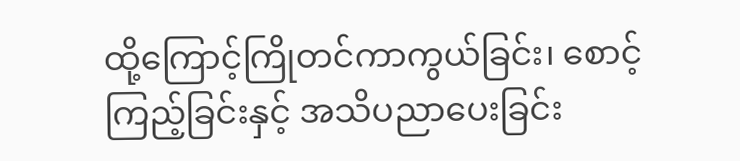ထို့ကြောင့်ကြိုတင်ကာကွယ်ခြင်း၊ စောင့်ကြည့်ခြင်းနှင့် အသိပညာပေးခြင်း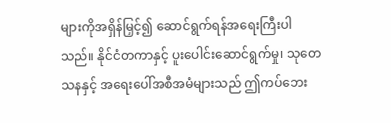များကိုအရှိန်မြှင့်၍ ဆောင်ရွက်ရန်အရေးကြီးပါသည်။ နိုင်ငံတကာနှင့် ပူးပေါင်းဆောင်ရွက်မှု၊ သုတေသနနှင့် အရေးပေါ်အစီအမံများသည် ဤကပ်ဘေး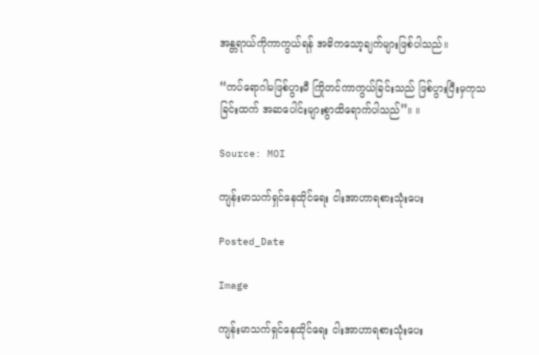အန္တရာယ်ကိုကာကွယ်ရန် အဓိကသော့ချက်များဖြစ်ပါသည်။

“ကပ်ရောဂါမဖြစ်ပွားမီ ကြိုတင်ကာကွယ်ခြင်းသည် ဖြစ်ပွားပြီးမှကုသခြင်းထက် အဆပေါင်းများစွာထိရောက်ပါသည်”။ ။

Source: MOI

ကျန်းမာသက်ရှင်နေထိုင်ရေး ငါးအာဟာရစားသုံးပေး

Posted_Date

Image

ကျန်းမာသက်ရှင်နေထိုင်ရေး ငါးအာဟာရစားသုံးပေး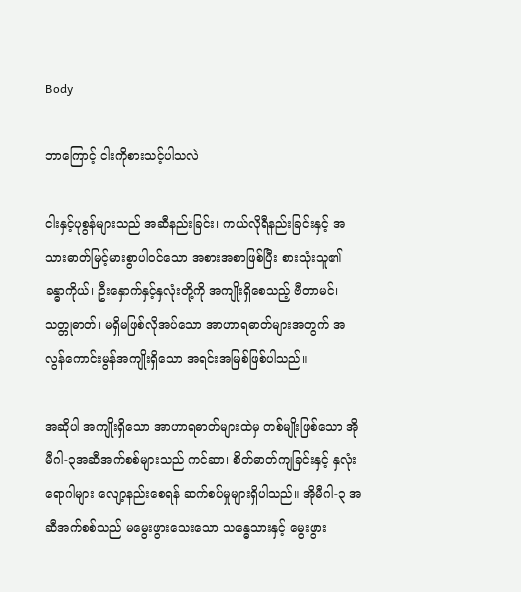Body

ဘာကြောင့် ငါးကိုစားသင့်ပါသလဲ

ငါးနှင့်ပုစွန်များသည် အဆီနည်းခြင်း၊ ကယ်လိုရီနည်းခြင်းနှင့် အသားဓာတ်မြင့်မားစွာပါဝင်သော အစားအစာဖြစ်ပြီး စားသုံးသူ၏ ခန္ဓာကိုယ်၊ ဦးနှောက်နှင့်နှလုံးတို့ကို အကျိုးရှိစေသည့် ဗီတာမင်၊ သတ္တုဓာတ်၊ မရှိမဖြစ်လိုအပ်သော အာဟာရဓာတ်များအတွက် အလွန်ကောင်းမွန်အကျိုးရှိသော အရင်းအမြစ်ဖြစ်ပါသည်။

အဆိုပါ အကျိုးရှိသော အာဟာရဓာတ်များထဲမှ တစ်မျိုးဖြစ်သော အိုမီဂါ-၃အဆီအက်စစ်များသည် ကင်ဆာ၊ စိတ်ဓာတ်ကျခြင်းနှင့် နှလုံးရောဂါများ လျော့နည်းစေရန် ဆက်စပ်မှုများရှိပါသည်။ အိုမီဂါ-၃ အဆီအက်စစ်သည် မမွေးဖွားသေးသော သန္ဓေသားနှင့် မွေးဖွား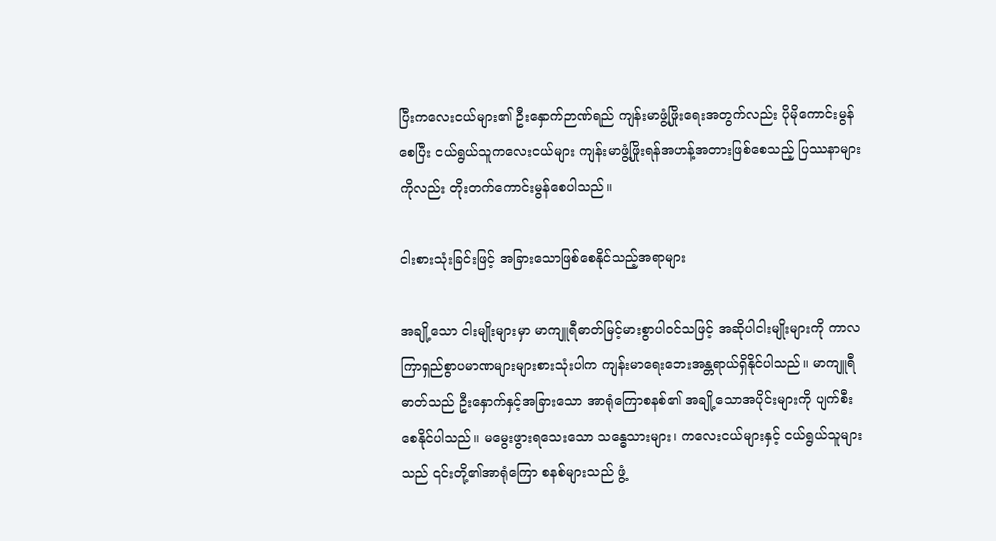ပြီးကလေးငယ်များ၏ ဦးနှောက်ဉာဏ်ရည် ကျန်းမာဖွံ့ဖြိုးရေးအတွက်လည်း ပိုမိုကောင်းမွန်စေပြီး ငယ်ရွယ်သူကလေးငယ်များ ကျန်းမာဖွံ့ဖြိုးရန်အဟန့်အတားဖြစ်စေသည့် ပြဿနာများကိုလည်း တိုးတက်ကောင်းမွန်စေပါသည်။

ငါးစားသုံးခြင်းဖြင့် အခြားသောဖြစ်စေနိုင်သည့်အရာများ

အချို့သော ငါးမျိုးများမှာ မာကျူရီဓာတ်မြင့်မားစွာပါဝင်သဖြင့် အဆိုပါငါးမျိုးများကို ကာလကြာရှည်စွာပမာဏများများစားသုံးပါက ကျန်းမာရေးဘေးအန္တရာယ်ရှိနိုင်ပါသည်။ မာကျူရီဓာတ်သည် ဦးနှောက်နှင့်အခြားသော အာရုံကြောစနစ်၏ အချို့သောအပိုင်းများကို ပျက်စီးစေနိုင်ပါသည်။ မမွေးဖွားရသေးသော သန္ဓေသားများ၊ ကလေးငယ်များနှင့် ငယ်ရွယ်သူများသည် ၎င်းတို့၏အာရုံကြော စနစ်များသည် ဖွံ့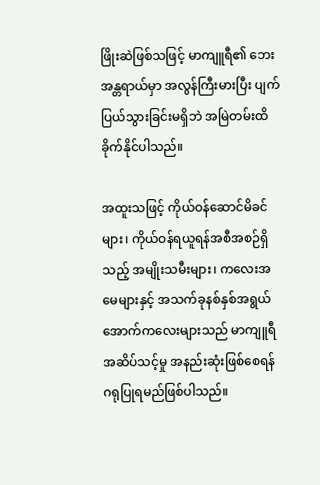ဖြိုးဆဲဖြစ်သဖြင့် မာကျူရီ၏ ဘေးအန္တရာယ်မှာ အလွန်ကြီးမားပြီး ပျက်ပြယ်သွားခြင်းမရှိဘဲ အမြဲတမ်းထိခိုက်နိုင်ပါသည်။

အထူးသဖြင့် ကိုယ်ဝန်ဆောင်မိခင်များ၊ ကိုယ်ဝန်ရယူရန်အစီအစဉ်ရှိသည့် အမျိုးသမီးများ၊ ကလေးအမေများနှင့် အသက်ခုနစ်နှစ်အရွယ်အောက်ကလေးများသည် မာကျူရီအဆိပ်သင့်မှု အနည်းဆုံးဖြစ်စေရန် ဂရုပြုရမည်ဖြစ်ပါသည်။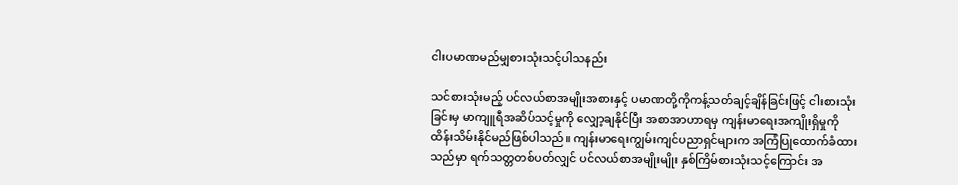ငါးပမာဏမည်မျှစားသုံးသင့်ပါသနည်း

သင်စားသုံးမည့် ပင်လယ်စာအမျိုးအစားနှင့် ပမာဏတို့ကိုကန့်သတ်ချင့်ချိန်ခြင်းဖြင့် ငါးစားသုံးခြင်းမှ မာကျူရီအဆိပ်သင့်မှုကို လျှော့ချနိုင်ပြီး အစာအာဟာရမှ ကျန်းမာရေးအကျိုးရှိမှုကို ထိန်းသိမ်းနိုင်မည်ဖြစ်ပါသည်။ ကျန်းမာရေးကျွမ်းကျင်ပညာရှင်များက အကြံပြုထောက်ခံထားသည်မှာ ရက်သတ္တတစ်ပတ်လျှင် ပင်လယ်စာအမျိုးမျိုး နှစ်ကြိမ်စားသုံးသင့်ကြောင်း အ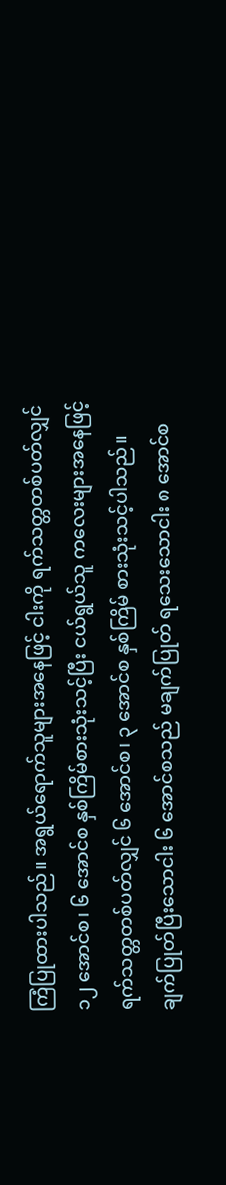ကြံပြုထားပါသည်။ အရွယ်ရောက်သူများအနေဖြင့် ငါးကို ရက်သတ္တတစ်ပတ်လျှင် ၁၂ အောင်စ၊ ၆ အောင်စ နှစ်ကြိမ်စားသုံးသင့်ပြီး ငယ်ရွယ်သူ ကလေးများအနေဖြင့် ရက်သတ္တတစ်ပတ်လျှင် ၆ အောင်စ၊ ၃ အောင်စ နှစ်ကြိမ် စားသုံးသင့်ပါသည်။ ချက်ပြုတ်ပြီးသောငါး ၆ အောင်စသည် မချက်ပြုတ် ရသေးသောငါး ၈ အောင်စ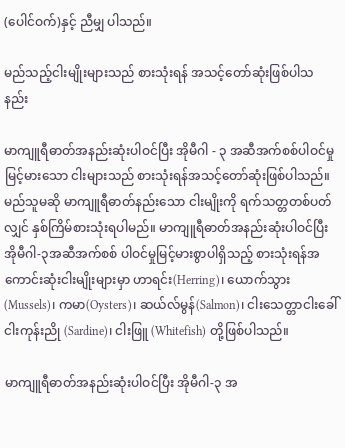(ပေါင်ဝက်)နှင့် ညီမျှ ပါသည်။

မည်သည့်ငါးမျိုးများသည် စားသုံးရန် အသင့်တော်ဆုံးဖြစ်ပါသနည်း

မာကျူရီဓာတ်အနည်းဆုံးပါဝင်ပြီး အိုမီဂါ - ၃ အဆီအက်စစ်ပါဝင်မှုမြင့်မားသော ငါးများသည် စားသုံးရန်အသင့်တော်ဆုံးဖြစ်ပါသည်။ မည်သူမဆို မာကျူရီဓာတ်နည်းသော ငါးမျိုးကို ရက်သတ္တတစ်ပတ်လျှင် နှစ်ကြိမ်စားသုံးရပါမည်။ မာကျူရီဓာတ်အနည်းဆုံးပါဝင်ပြီး အိုမီဂါ-၃အဆီအက်စစ် ပါဝင်မှုမြင့်မားစွာပါရှိသည့် စားသုံးရန်အကောင်းဆုံးငါးမျိုးများမှာ ဟာရင်း(Herring)၊ ယောက်သွား (Mussels)၊ ကမာ(Oysters)၊ ဆယ်လ်မွန်(Salmon)၊ ငါးသေတ္တာငါးခေါ် ငါးကုန်းညို (Sardine)၊ ငါးဖြူ (Whitefish) တို့ဖြစ်ပါသည်။

မာကျူရီဓာတ်အနည်းဆုံးပါဝင်ပြီး အိုမီဂါ-၃ အ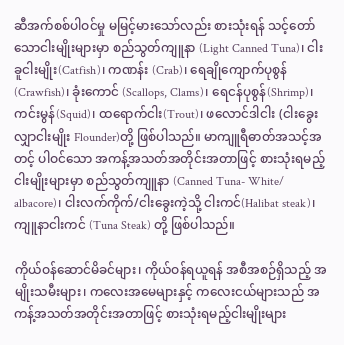ဆီအက်စစ်ပါဝင်မှု မမြင့်မားသော်လည်း စားသုံးရန် သင့်တော်သောငါးမျိုးများမှာ စည်သွတ်ကျူနာ (Light Canned Tuna)၊ ငါးခူငါးမျိုး(Catfish)၊ ကဏန်း (Crab)၊ ရေချိုကျောက်ပုစွန် (Crawfish)၊ ခုံးကောင် (Scallops, Clams)၊ ရေငန်ပုစွန်(Shrimp)၊ ကင်းမွန်(Squid)၊ ထရောက်ငါး(Trout)၊ ဖလောင်ဒါငါး (ငါးခွေးလျှာငါးမျိုး Flounder)တို့ ဖြစ်ပါသည်။ မာကျူရီဓာတ်အသင့်အတင့် ပါဝင်သော အကန့်အသတ်အတိုင်းအတာဖြင့် စားသုံးရမည့် ငါးမျိုးများမှာ စည်သွတ်ကျူနာ (Canned Tuna- White/ albacore)၊ ငါးလက်ကိုက်/ငါးခွေးကဲ့သို့ ငါးကင်(Halibat steak)၊ ကျူနာငါးကင် (Tuna Steak) တို့ ဖြစ်ပါသည်။

ကိုယ်ဝန်ဆောင်မိခင်များ၊ ကိုယ်ဝန်ရယူရန် အစီအစဉ်ရှိသည့် အမျိုးသမီးများ၊ ကလေးအမေများနှင့် ကလေးငယ်များသည် အကန့်အသတ်အတိုင်းအတာဖြင့် စားသုံးရမည့်ငါးမျိုးများ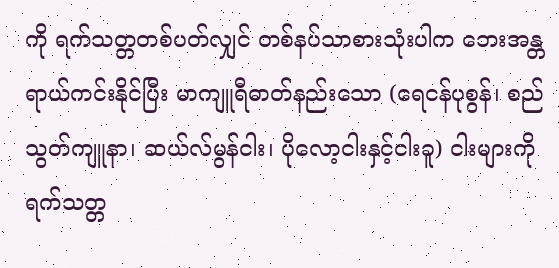ကို ရက်သတ္တတစ်ပတ်လျှင် တစ်နပ်သာစားသုံးပါက ဘေးအန္တရာယ်ကင်းနိုင်ပြီး မာကျူရီဓာတ်နည်းသော (ရေငန်ပုစွန်၊ စည်သွတ်ကျူနာ၊ ဆယ်လ်မွန်ငါး၊ ပိုလော့ငါးနှင့်ငါးခူ) ငါးများကို ရက်သတ္တ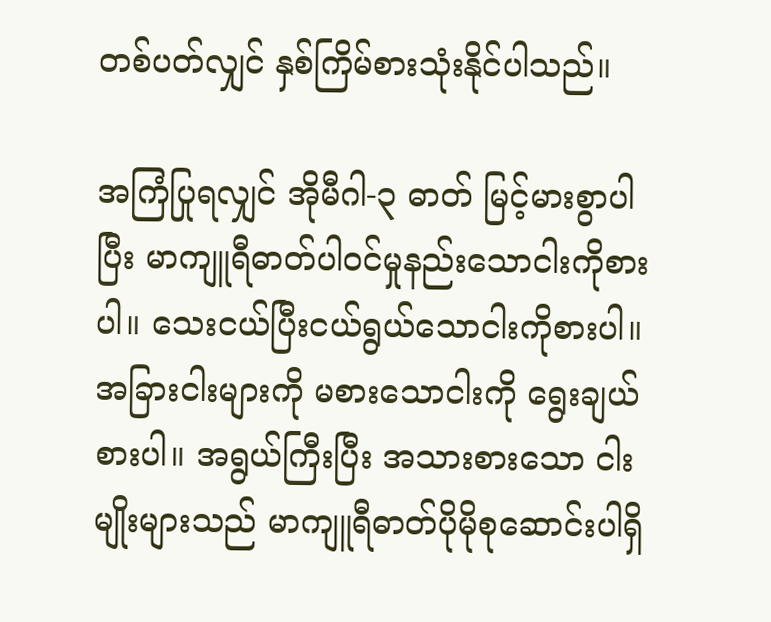တစ်ပတ်လျှင် နှစ်ကြိမ်စားသုံးနိုင်ပါသည်။

အကြံပြုရလျှင် အိုမီဂါ-၃ ဓာတ် မြင့်မားစွာပါပြီး မာကျူရီဓာတ်ပါဝင်မှုနည်းသောငါးကိုစားပါ။ သေးငယ်ပြီးငယ်ရွယ်သောငါးကိုစားပါ။ အခြားငါးများကို မစားသောငါးကို ရွေးချယ်စားပါ။ အရွယ်ကြီးပြီး အသားစားသော ငါးမျိုးများသည် မာကျူရီဓာတ်ပိုမိုစုဆောင်းပါရှိ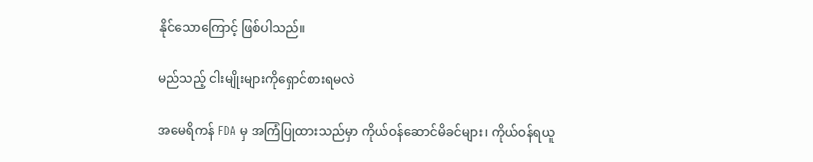နိုင်သောကြောင့် ဖြစ်ပါသည်။

မည်သည့် ငါးမျိုးများကိုရှောင်စားရမလဲ

အမေရိကန် FDA မှ အကြံပြုထားသည်မှာ ကိုယ်ဝန်ဆောင်မိခင်များ၊ ကိုယ်ဝန်ရယူ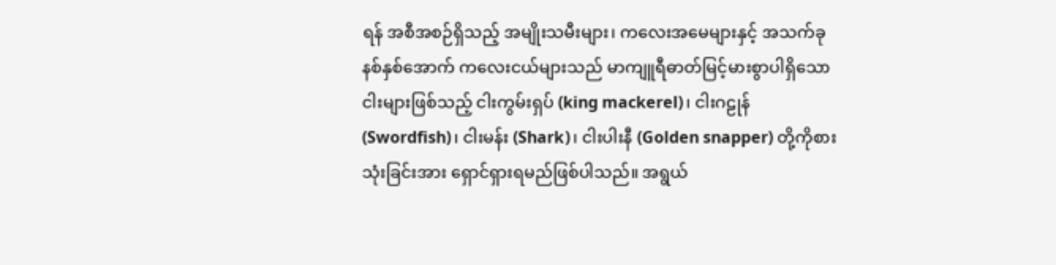ရန် အစီအစဉ်ရှိသည့် အမျိုးသမီးများ၊ ကလေးအမေများနှင့် အသက်ခုနစ်နှစ်အောက် ကလေးငယ်များသည် မာကျူရီဓာတ်မြင့်မားစွာပါရှိသော ငါးများဖြစ်သည့် ငါးကွမ်းရှပ် (king mackerel)၊ ငါးဂဠုန် (Swordfish)၊ ငါးမန်း (Shark)၊ ငါးပါးနီ (Golden snapper) တို့ကိုစားသုံးခြင်းအား ရှောင်ရှားရမည်ဖြစ်ပါသည်။ အရွယ်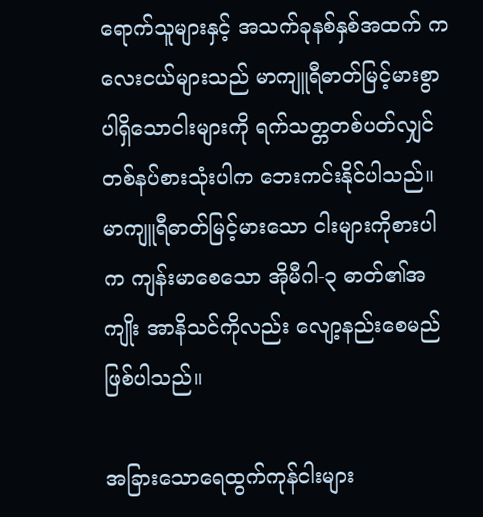ရောက်သူများနှင့် အသက်ခုနစ်နှစ်အထက် ကလေးငယ်များသည် မာကျူရီဓာတ်မြင့်မားစွာ ပါရှိသောငါးများကို ရက်သတ္တတစ်ပတ်လျှင် တစ်နပ်စားသုံးပါက ဘေးကင်းနိုင်ပါသည်။ မာကျူရီဓာတ်မြင့်မားသော ငါးများကိုစားပါက ကျန်းမာစေသော အိုမီဂါ-၃ ဓာတ်၏အကျိုး အာနိသင်ကိုလည်း လျော့နည်းစေမည်ဖြစ်ပါသည်။

အခြားသောရေထွက်ကုန်ငါးများ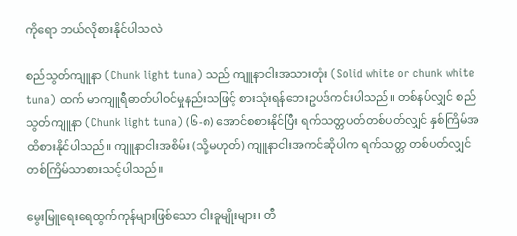ကိုရော ဘယ်လိုစားနိုင်ပါသလဲ

စည်သွတ်ကျူနာ (Chunk light tuna) သည် ကျူနာငါးအသားတုံး (Solid white or chunk white tuna) ထက် မာကျူရီဓာတ်ပါဝင်မှုနည်းသဖြင့် စားသုံးရန်ဘေးဥပဒ်ကင်းပါသည်။ တစ်နပ်လျှင် စည်သွတ်ကျူနာ (Chunk light tuna) (၆-၈) အောင်စစားနိုင်ပြီး ရက်သတ္တပတ်တစ်ပတ်လျှင် နှစ်ကြိမ်အထိစားနိုင်ပါသည်။ ကျူနာငါးအစိမ်း (သို့မဟုတ်) ကျူနာငါးအကင်ဆိုပါက ရက်သတ္တ တစ်ပတ်လျှင် တစ်ကြိမ်သာစားသင့်ပါသည်။

မွေးမြူရေးရေထွက်ကုန်များဖြစ်သော ငါးခူမျိုးများ၊ တီ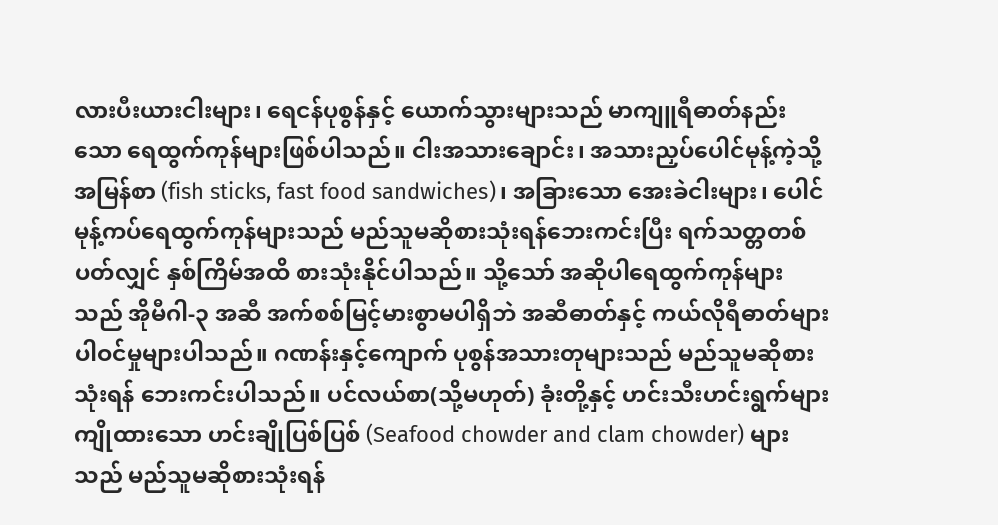လားပီးယားငါးများ၊ ရေငန်ပုစွန်နှင့် ယောက်သွားများသည် မာကျူရီဓာတ်နည်းသော ရေထွက်ကုန်များဖြစ်ပါသည်။ ငါးအသားချောင်း၊ အသားညှပ်ပေါင်မုန့်ကဲ့သို့ အမြန်စာ (fish sticks, fast food sandwiches)၊ အခြားသော အေးခဲငါးများ၊ ပေါင်မုန့်ကပ်ရေထွက်ကုန်များသည် မည်သူမဆိုစားသုံးရန်ဘေးကင်းပြီး ရက်သတ္တတစ်ပတ်လျှင် နှစ်ကြိမ်အထိ စားသုံးနိုင်ပါသည်။ သို့သော် အဆိုပါရေထွက်ကုန်များသည် အိုမီဂါ-၃ အဆီ အက်စစ်မြင့်မားစွာမပါရှိဘဲ အဆီဓာတ်နှင့် ကယ်လိုရီဓာတ်များ ပါဝင်မှုများပါသည်။ ဂဏန်းနှင့်ကျောက် ပုစွန်အသားတုများသည် မည်သူမဆိုစားသုံးရန် ဘေးကင်းပါသည်။ ပင်လယ်စာ(သို့မဟုတ်) ခုံးတို့နှင့် ဟင်းသီးဟင်းရွက်များ ကျိုထားသော ဟင်းချိုပြစ်ပြစ် (Seafood chowder and clam chowder) များသည် မည်သူမဆိုစားသုံးရန်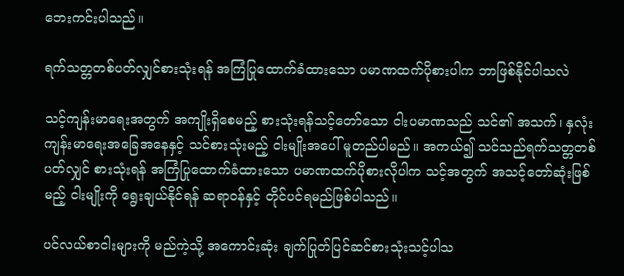ဘေးကင်းပါသည်။

ရက်သတ္တတစ်ပတ်လျှင်စားသုံးရန် အကြံပြုထောက်ခံထားသော ပမာဏထက်ပိုစားပါက ဘာဖြစ်နိုင်ပါသလဲ

သင့်ကျန်းမာရေးအတွက် အကျိုးရှိစေမည့် စားသုံးရန်သင့်တော်သော ငါးပမာဏသည် သင်၏ အသက်၊ နှလုံးကျန်းမာရေးအခြေအနေနှင့် သင်စားသုံးမည့် ငါးမျိုးအပေါ် မူတည်ပါမည်။ အကယ်၍ သင်သည်ရက်သတ္တတစ်ပတ်လျှင် စားသုံးရန် အကြံပြုထောက်ခံထားသော ပမာဏထက်ပိုစားလိုပါက သင့်အတွက် အသင့်တော်ဆုံးဖြစ်မည့် ငါးမျိုးကို ရွေးချယ်နိုင်ရန် ဆရာဝန်နှင့် တိုင်ပင်ရမည်ဖြစ်ပါသည်။

ပင်လယ်စာငါးများကို မည်ကဲ့သို့ အကောင်းဆုံး ချက်ပြုတ်ပြင်ဆင်စားသုံးသင့်ပါသ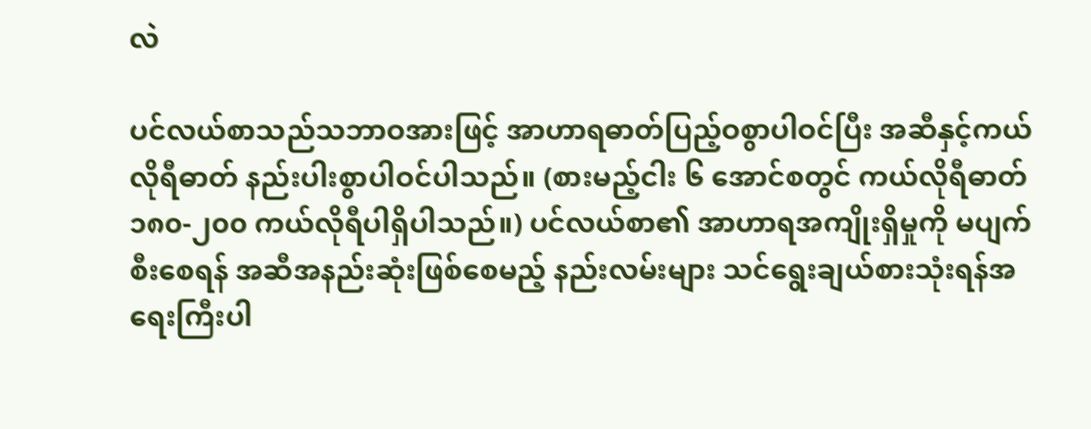လဲ

ပင်လယ်စာသည်သဘာဝအားဖြင့် အာဟာရဓာတ်ပြည့်ဝစွာပါဝင်ပြီး အဆီနှင့်ကယ်လိုရီဓာတ် နည်းပါးစွာပါဝင်ပါသည်။ (စားမည့်ငါး ၆ အောင်စတွင် ကယ်လိုရီဓာတ် ၁၈၀-၂၀၀ ကယ်လိုရီပါရှိပါသည်။) ပင်လယ်စာ၏ အာဟာရအကျိုးရှိမှုကို မပျက်စီးစေရန် အဆီအနည်းဆုံးဖြစ်စေမည့် နည်းလမ်းများ သင်ရွေးချယ်စားသုံးရန်အရေးကြီးပါ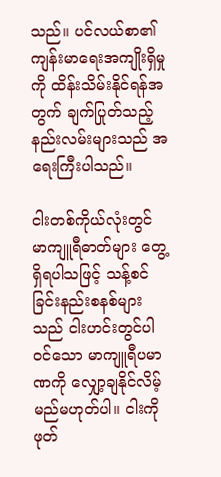သည်။ ပင်လယ်စာ၏ ကျန်းမာရေးအကျိုးရှိမှုကို ထိန်းသိမ်းနိုင်ရန်အတွက် ချက်ပြုတ်သည့်နည်းလမ်းများသည် အရေးကြီးပါသည်။

ငါးတစ်ကိုယ်လုံးတွင် မာကျူရီဓာတ်များ တွေ့ရှိရပါသဖြင့် သန့်စင်ခြင်းနည်းစနစ်များသည် ငါးဟင်းတွင်ပါဝင်သော မာကျူရီပမာဏကို လျှော့ချနိုင်လိမ့်မည်မဟုတ်ပါ။ ငါးကိုဖုတ်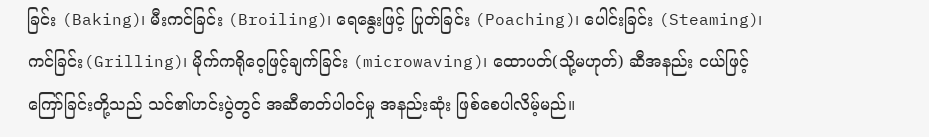ခြင်း (Baking)၊ မီးကင်ခြင်း (Broiling)၊ ရေနွေးဖြင့် ပြုတ်ခြင်း (Poaching)၊ ပေါင်းခြင်း (Steaming)၊ ကင်ခြင်း(Grilling)၊ မိုက်ကရိုဝေ့ဖြင့်ချက်ခြင်း (microwaving)၊ ထောပတ်(သို့မဟုတ်) ဆီအနည်း ငယ်ဖြင့်ကြော်ခြင်းတို့သည် သင်၏ဟင်းပွဲတွင် အဆီဓာတ်ပါဝင်မှု အနည်းဆုံး ဖြစ်စေပါလိမ့်မည်။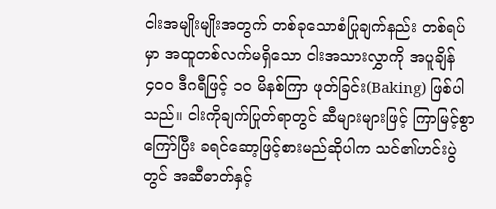ငါးအမျိုးမျိုးအတွက် တစ်ခုသောစံပြုချက်နည်း တစ်ရပ်မှာ အထူတစ်လက်မရှိသော ငါးအသားလွှာကို အပူချိန် ၄၀၀ ဒီဂရီဖြင့် ၁၀ မိနစ်ကြာ ဖုတ်ခြင်း(Baking) ဖြစ်ပါသည်။ ငါးကိုချက်ပြုတ်ရာတွင် ဆီများများဖြင့် ကြာမြင့်စွာကြော်ပြီး ခရင်ဆော့ဖြင့်စားမည်ဆိုပါက သင်၏ဟင်းပွဲတွင် အဆီဓာတ်နှင့်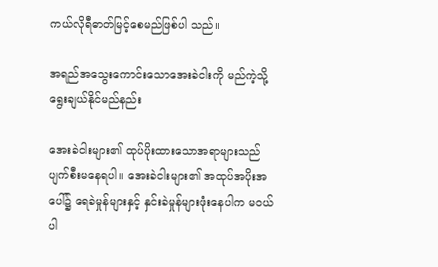ကယ်လိုရီဓာတ်မြင့်စေမည်ဖြစ်ပါ သည်။

အရည်အသွေးကောင်းသောအေးခဲငါးကို မည်ကဲ့သို့ရွေးချယ်နိုင်မည်နည်း

အေးခဲငါးများ၏ ထုပ်ပိုးထားသောအရာများသည် ပျက်စီးမနေရပါ။ အေးခဲငါးများ၏ အထုပ်အပိုးအပေါ်၌ ရေခဲမှုန်များနှင့် နှင်းခဲမှုန်များဖုံးနေပါက မဝယ်ပါ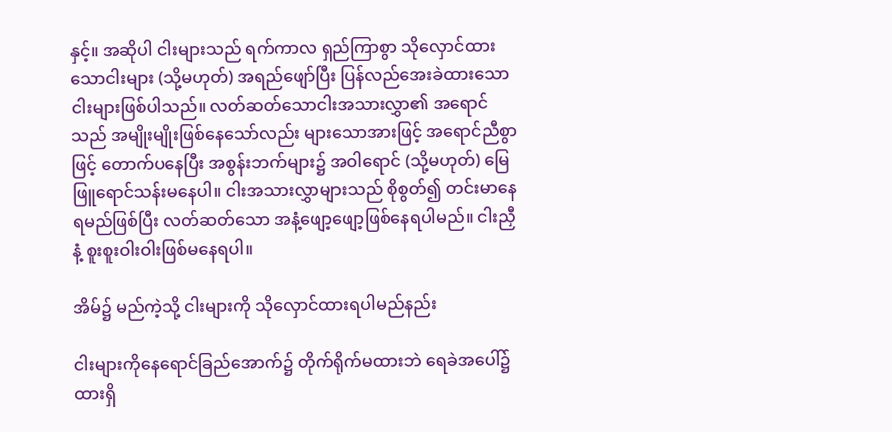နှင့်။ အဆိုပါ ငါးများသည် ရက်ကာလ ရှည်ကြာစွာ သိုလှောင်ထားသောငါးများ (သို့မဟုတ်) အရည်ဖျော်ပြီး ပြန်လည်အေးခဲထားသော ငါးများဖြစ်ပါသည်။ လတ်ဆတ်သောငါးအသားလွှာ၏ အရောင်သည် အမျိုးမျိုးဖြစ်နေသော်လည်း များသောအားဖြင့် အရောင်ညီစွာဖြင့် တောက်ပနေပြီး အစွန်းဘက်များ၌ အဝါရောင် (သို့မဟုတ်) မြေဖြူရောင်သန်းမနေပါ။ ငါးအသားလွှာများသည် စိုစွတ်၍ တင်းမာနေရမည်ဖြစ်ပြီး လတ်ဆတ်သော အနံ့ဖျော့ဖျော့ဖြစ်နေရပါမည်။ ငါးညှီနံ့ စူးစူးဝါးဝါးဖြစ်မနေရပါ။

အိမ်၌ မည်ကဲ့သို့ ငါးများကို သိုလှောင်ထားရပါမည်နည်း

ငါးများကိုနေရောင်ခြည်အောက်၌ တိုက်ရိုက်မထားဘဲ ရေခဲအပေါ်၌ထားရှိ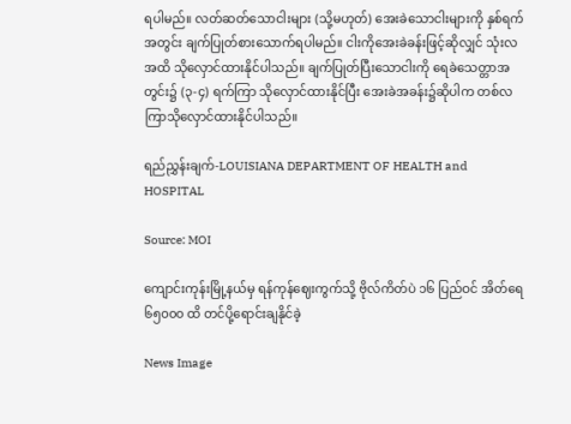ရပါမည်။ လတ်ဆတ်သောငါးများ (သို့မဟုတ်) အေးခဲသောငါးများကို နှစ်ရက်အတွင်း ချက်ပြုတ်စားသောက်ရပါမည်။ ငါးကိုအေးခဲခန်းဖြင့်ဆိုလျှင် သုံးလအထိ သိုလှောင်ထားနိုင်ပါသည်။ ချက်ပြုတ်ပြီးသောငါးကို ရေခဲသေတ္တာအတွင်း၌ (၃-၄) ရက်ကြာ သိုလှောင်ထားနိုင်ပြီး အေးခဲအခန်း၌ဆိုပါက တစ်လကြာသိုလှောင်ထားနိုင်ပါသည်။

ရည်ညွှန်းချက်-LOUISIANA DEPARTMENT OF HEALTH and HOSPITAL

Source: MOI

ကျောင်းကုန်းမြို့နယ်မှ ရန်ကုန်ဈေးကွက်သို့ ဗိုလ်ကိတ်ပဲ ၁၆ ပြည်ဝင် အိတ်ရေ ၆၅၀၀၀ ထိ တင်ပို့ရောင်းချနိုင်ခဲ့

News Image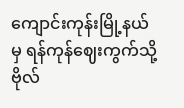ကျောင်းကုန်းမြို့နယ်မှ ရန်ကုန်ဈေးကွက်သို့ ဗိုလ်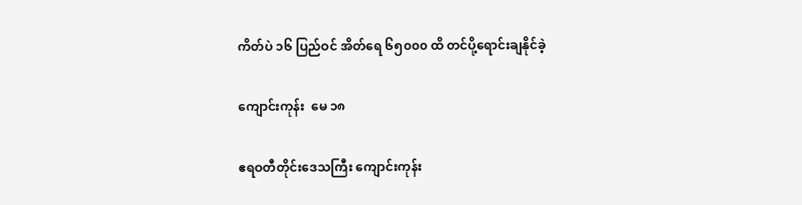ကိတ်ပဲ ၁၆ ပြည်ဝင် အိတ်ရေ ၆၅၀၀၀ ထိ တင်ပို့ရောင်းချနိုင်ခဲ့

ကျောင်းကုန်း  မေ ၁၈

ဧရဝတီတိုင်းဒေသကြီး ကျောင်းကုန်း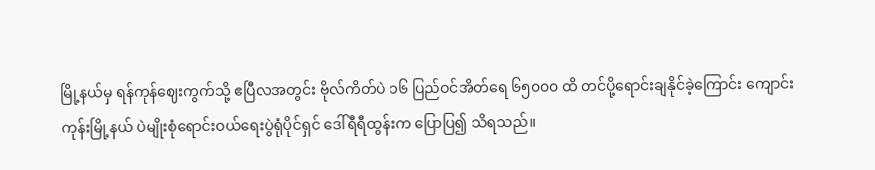မြို့နယ်မှ ရန်ကုန်ဈေးကွက်သို့ ဧပြီလအတွင်း ဗိုလ်ကိတ်ပဲ ၁၆ ပြည်ဝင်အိတ်ရေ ၆၅၀၀၀ ထိ တင်ပို့ရောင်းချနိုင်ခဲ့ကြောင်း ကျောင်းကုန်းမြို့နယ် ပဲမျိုးစုံရောင်းဝယ်ရေးပွဲရုံပိုင်ရှင် ဒေါ်ရီရီထွန်းက ပြောပြ၍ သိရသည်။